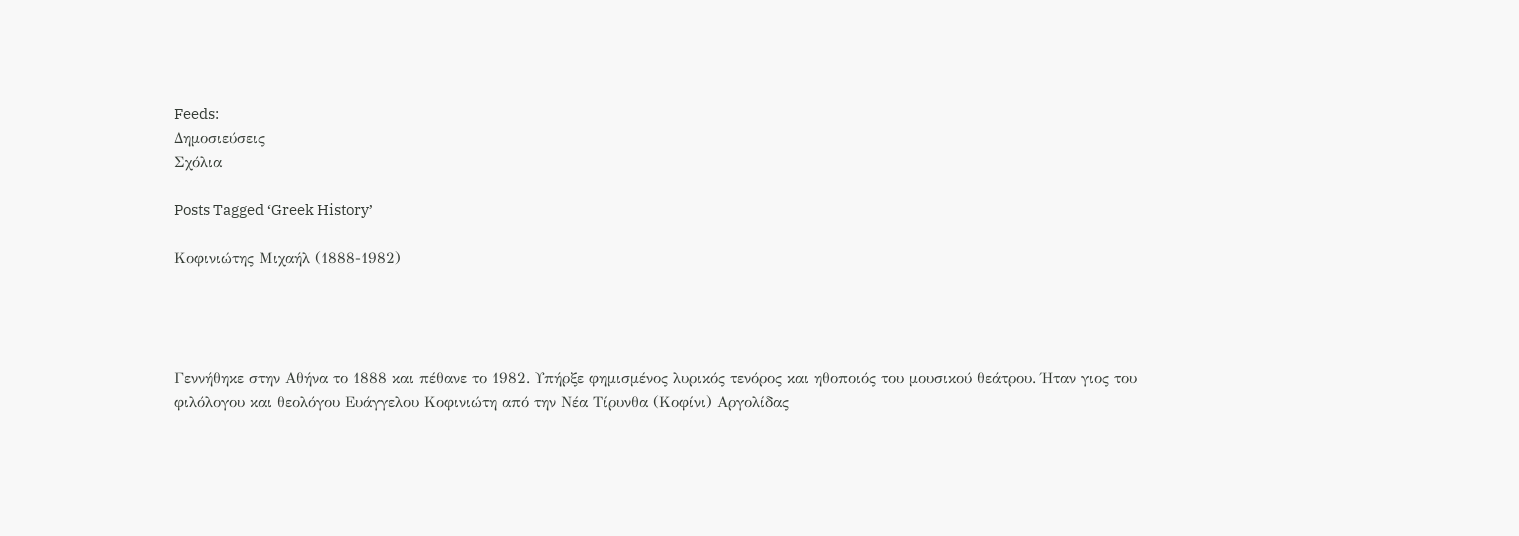Feeds:
Δημοσιεύσεις
Σχόλια

Posts Tagged ‘Greek History’

Κοφινιώτης Μιχαήλ (1888-1982)




Γεννήθηκε στην Αθήνα το 1888 και πέθανε το 1982. Υπήρξε φημισμένος λυρικός τενόρος και ηθοποιός του μουσικού θεάτρου. Ήταν γιος του φιλόλογου και θεολόγου Ευάγγελου Κοφινιώτη από την Νέα Τίρυνθα (Κοφίνι) Αργολίδας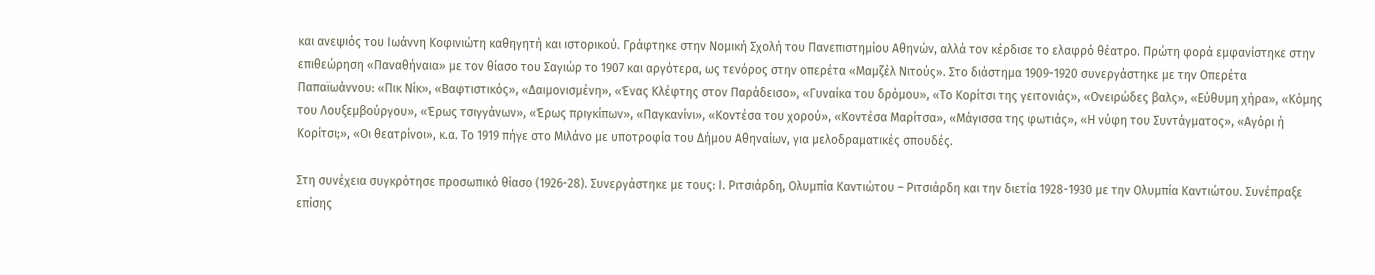και ανεψιός του Ιωάννη Κοφινιώτη καθηγητή και ιστορικού. Γράφτηκε στην Νομική Σχολή του Πανεπιστημίου Αθηνών, αλλά τον κέρδισε το ελαφρό θέατρο. Πρώτη φορά εμφανίστηκε στην επιθεώρηση «Παναθήναια» με τον θίασο του Σαγιώρ το 1907 και αργότερα, ως τενόρος στην οπερέτα «Μαμζέλ Νιτούς». Στο διάστημα 1909-1920 συνεργάστηκε με την Οπερέτα Παπαϊωάννου: «Πικ Νίκ», «Βαφτιστικός», «Δαιμονισμένη», «Ένας Κλέφτης στον Παράδεισο», «Γυναίκα του δρόμου», «Το Κορίτσι της γειτονιάς», «Ονειρώδες βαλς», «Εύθυμη χήρα», «Κόμης του Λουξεμβούργου», «Έρως τσιγγάνων», «Έρως πριγκίπων», «Παγκανίνι», «Κοντέσα του χορού», «Κοντέσα Μαρίτσα», «Μάγισσα της φωτιάς», «Η νύφη του Συντάγματος», «Αγόρι ή Κορίτσι;», «Οι θεατρίνοι», κ.α. Το 1919 πήγε στο Μιλάνο με υποτροφία του Δήμου Αθηναίων, για μελοδραματικές σπουδές.

Στη συνέχεια συγκρότησε προσωπικό θίασο (1926-28). Συνεργάστηκε με τους: Ι. Ριτσιάρδη, Ολυμπία Καντιώτου – Ριτσιάρδη και την διετία 1928-1930 με την Ολυμπία Καντιώτου. Συνέπραξε επίσης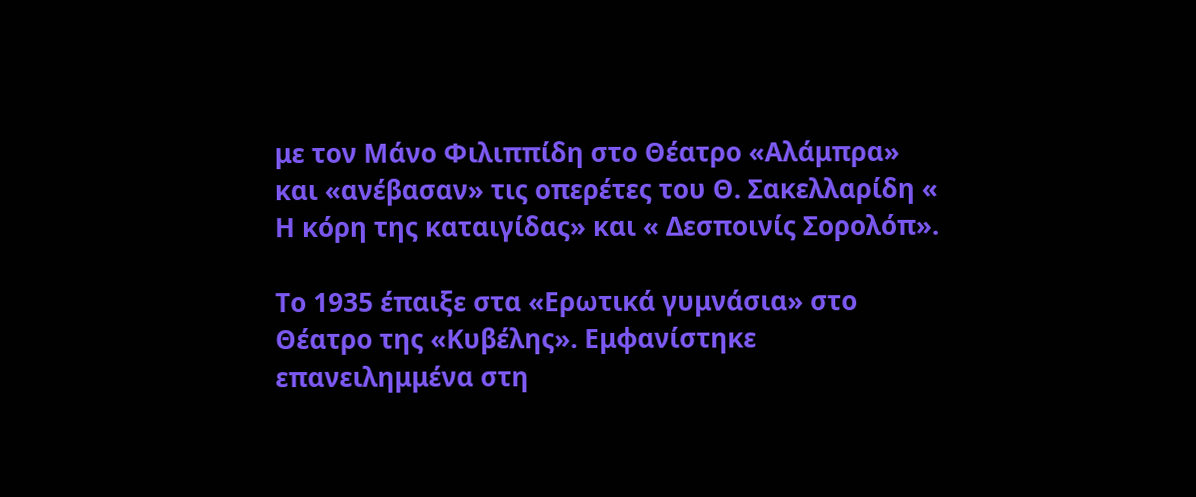με τον Μάνο Φιλιππίδη στο Θέατρο «Αλάμπρα» και «ανέβασαν» τις οπερέτες του Θ. Σακελλαρίδη « Η κόρη της καταιγίδας» και « Δεσποινίς Σορολόπ».

Το 1935 έπαιξε στα «Ερωτικά γυμνάσια» στο Θέατρο της «Κυβέλης». Εμφανίστηκε επανειλημμένα στη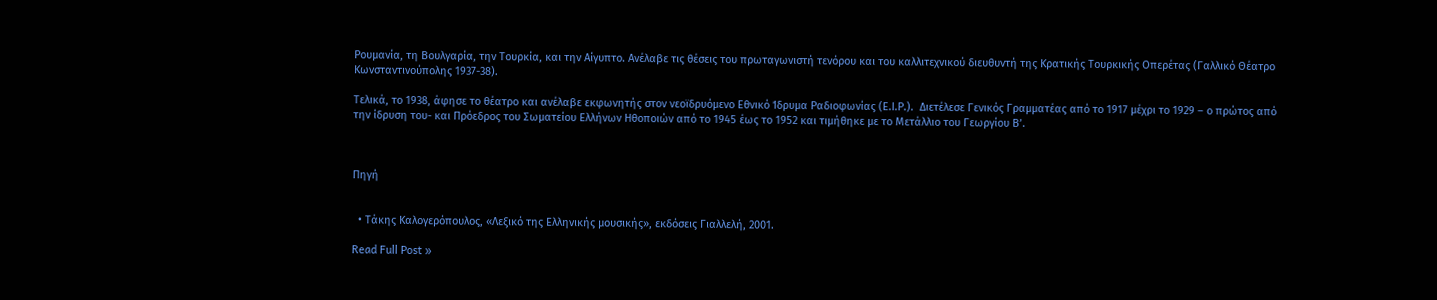Ρουμανία, τη Βουλγαρία, την Τουρκία, και την Αίγυπτο. Ανέλαβε τις θέσεις του πρωταγωνιστή τενόρου και του καλλιτεχνικού διευθυντή της Κρατικής Τουρκικής Οπερέτας (Γαλλικό Θέατρο Κωνσταντινούπολης 1937-38).

Τελικά, το 1938, άφησε το θέατρο και ανέλαβε εκφωνητής στον νεοϊδρυόμενο Εθνικό Ίδρυμα Ραδιοφωνίας (Ε.Ι.Ρ.).  Διετέλεσε Γενικός Γραμματέας από το 1917 μέχρι το 1929 – ο πρώτος από την ίδρυση του- και Πρόεδρος του Σωματείου Ελλήνων Ηθοποιών από το 1945 έως το 1952 και τιμήθηκε με το Μετάλλιο του Γεωργίου Β’.



Πηγή


  • Τάκης Καλογερόπουλος, «Λεξικό της Ελληνικής μουσικής», εκδόσεις Γιαλλελή, 2001.

Read Full Post »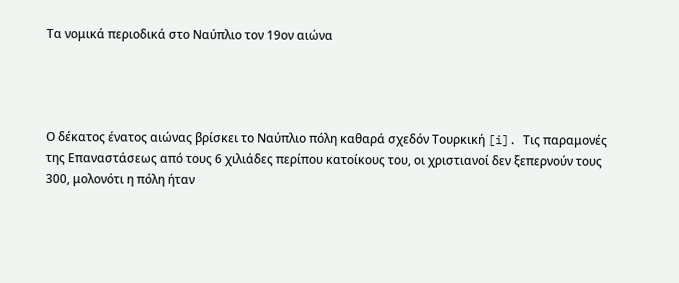Τα νομικά περιοδικά στο Ναύπλιο τον 19ον αιώνα




Ο δέκατος ένατος αιώνας βρίσκει το Ναύπλιο πόλη καθαρά σχεδόν Τουρκική [i]. Τις παραμονές της Επαναστάσεως από τους 6 χιλιάδες περίπου κατοίκους του, οι χριστιανοί δεν ξεπερνούν τους 300, μολονότι η πόλη ήταν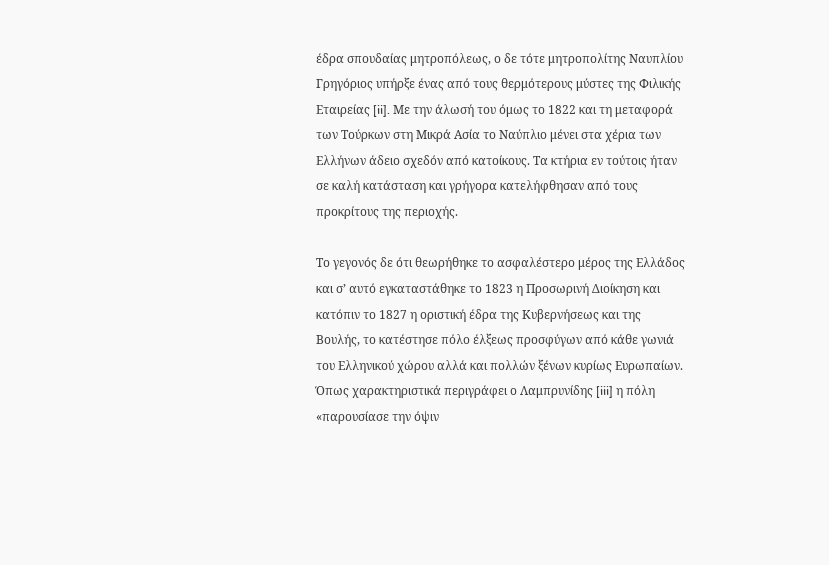έδρα σπουδαίας μητροπόλεως, ο δε τότε μητροπολίτης Ναυπλίου Γρηγόριος υπήρξε ένας από τους θερμότερους μύστες της Φιλικής Εταιρείας [ii]. Με την άλωσή του όμως το 1822 και τη μεταφορά των Τούρκων στη Μικρά Ασία το Ναύπλιο μένει στα χέρια των Ελλήνων άδειο σχεδόν από κατοίκους. Τα κτήρια εν τούτοις ήταν σε καλή κατάσταση και γρήγορα κατελήφθησαν από τους προκρίτους της περιοχής.

Το γεγονός δε ότι θεωρήθηκε το ασφαλέστερο μέρος της Ελλάδος και σ’ αυτό εγκαταστάθηκε το 1823 η Προσωρινή Διοίκηση και κατόπιν το 1827 η οριστική έδρα της Κυβερνήσεως και της Βουλής, το κατέστησε πόλο έλξεως προσφύγων από κάθε γωνιά του Ελληνικού χώρου αλλά και πολλών ξένων κυρίως Ευρωπαίων. Όπως χαρακτηριστικά περιγράφει ο Λαμπρυνίδης [iii] η πόλη «παρουσίασε την όψιν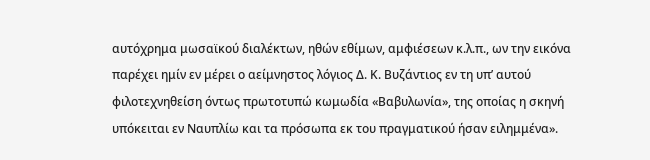αυτόχρημα μωσαϊκού διαλέκτων, ηθών εθίμων, αμφιέσεων κ.λ.π., ων την εικόνα παρέχει ημίν εν μέρει ο αείμνηστος λόγιος Δ. Κ. Βυζάντιος εν τη υπ’ αυτού φιλοτεχνηθείση όντως πρωτοτυπώ κωμωδία «Βαβυλωνία», της οποίας η σκηνή υπόκειται εν Ναυπλίω και τα πρόσωπα εκ του πραγματικού ήσαν ειλημμένα».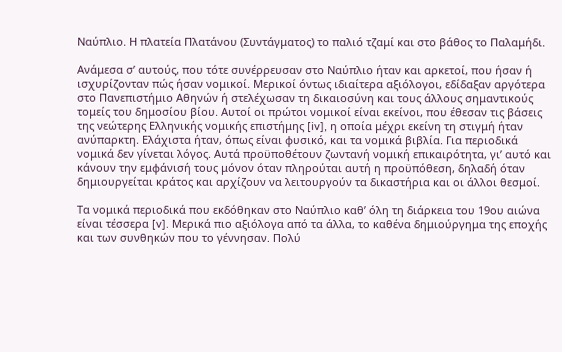Ναύπλιο. Η πλατεία Πλατάνου (Συντάγματος) το παλιό τζαμί και στο βάθος το Παλαμήδι.

Ανάμεσα σ’ αυτούς, που τότε συνέρρευσαν στο Ναύπλιο ήταν και αρκετοί, που ήσαν ή ισχυρίζονταν πώς ήσαν νομικοί. Μερικοί όντως ιδιαίτερα αξιόλογοι, εδίδαξαν αργότερα στο Πανεπιστήμιο Αθηνών ή στελέχωσαν τη δικαιοσύνη και τους άλλους σημαντικούς τομείς του δημοσίου βίου. Αυτοί οι πρώτοι νομικοί είναι εκείνοι, που έθεσαν τις βάσεις της νεώτερης Ελληνικής νομικής επιστήμης [iv], η οποία μέχρι εκείνη τη στιγμή ήταν ανύπαρκτη. Ελάχιστα ήταν, όπως είναι φυσικό, και τα νομικά βιβλία. Για περιοδικά νομικά δεν γίνεται λόγος. Αυτά προϋποθέτουν ζωντανή νομική επικαιρότητα, γι’ αυτό και κάνουν την εμφάνισή τους μόνον όταν πληρούται αυτή η προϋπόθεση, δηλαδή όταν δημιουργείται κράτος και αρχίζουν να λειτουργούν τα δικαστήρια και οι άλλοι θεσμοί.

Τα νομικά περιοδικά που εκδόθηκαν στο Ναύπλιο καθ’ όλη τη διάρκεια του 19ου αιώνα είναι τέσσερα [v]. Μερικά πιο αξιόλογα από τα άλλα, το καθένα δημιούργημα της εποχής και των συνθηκών που το γέννησαν. Πολύ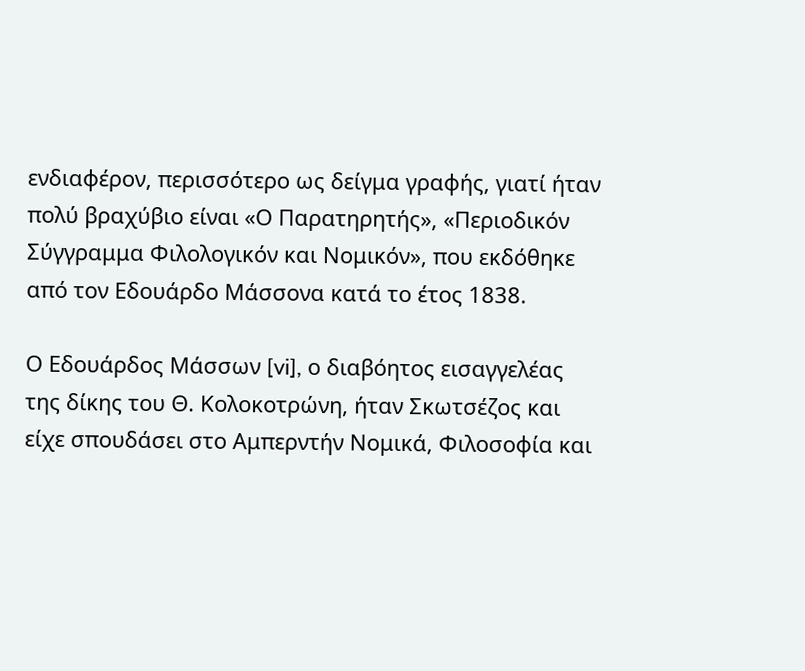ενδιαφέρον, περισσότερο ως δείγμα γραφής, γιατί ήταν πολύ βραχύβιο είναι «Ο Παρατηρητής», «Περιοδικόν Σύγγραμμα Φιλολογικόν και Νομικόν», που εκδόθηκε από τον Εδουάρδο Μάσσονα κατά το έτος 1838.

Ο Εδουάρδος Μάσσων [vi], ο διαβόητος εισαγγελέας της δίκης του Θ. Κολοκοτρώνη, ήταν Σκωτσέζος και είχε σπουδάσει στο Αμπερντήν Νομικά, Φιλοσοφία και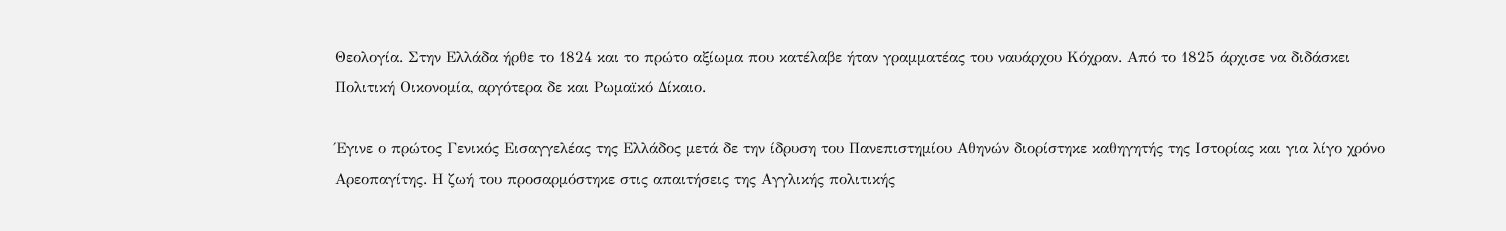Θεολογία. Στην Ελλάδα ήρθε το 1824 και το πρώτο αξίωμα που κατέλαβε ήταν γραμματέας του ναυάρχου Κόχραν. Από το 1825 άρχισε να διδάσκει Πολιτική Οικονομία, αργότερα δε και Ρωμαϊκό Δίκαιο.

Έγινε ο πρώτος Γενικός Εισαγγελέας της Ελλάδος μετά δε την ίδρυση του Πανεπιστημίου Αθηνών διορίστηκε καθηγητής της Ιστορίας και για λίγο χρόνο Αρεοπαγίτης. Η ζωή του προσαρμόστηκε στις απαιτήσεις της Αγγλικής πολιτικής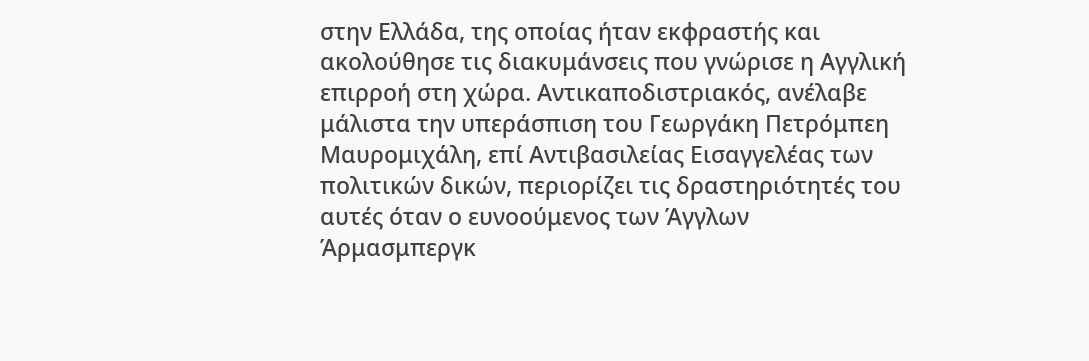στην Ελλάδα, της οποίας ήταν εκφραστής και ακολούθησε τις διακυμάνσεις που γνώρισε η Αγγλική επιρροή στη χώρα. Αντικαποδιστριακός, ανέλαβε μάλιστα την υπεράσπιση του Γεωργάκη Πετρόμπεη Μαυρομιχάλη, επί Αντιβασιλείας Εισαγγελέας των πολιτικών δικών, περιορίζει τις δραστηριότητές του αυτές όταν ο ευνοούμενος των Άγγλων Άρμασμπεργκ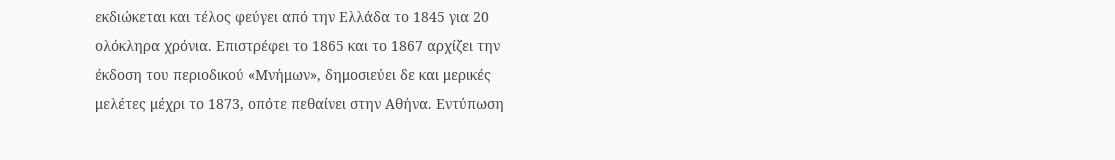εκδιώκεται και τέλος φεύγει από την Ελλάδα το 1845 για 20 ολόκληρα χρόνια. Επιστρέφει το 1865 και το 1867 αρχίζει την έκδοση του περιοδικού «Μνήμων», δημοσιεύει δε και μερικές μελέτες μέχρι το 1873, οπότε πεθαίνει στην Αθήνα. Εντύπωση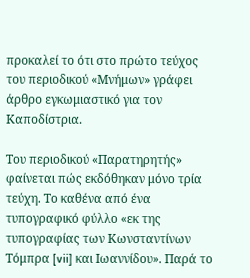προκαλεί το ότι στο πρώτο τεύχος του περιοδικού «Μνήμων» γράφει άρθρο εγκωμιαστικό για τον Καποδίστρια.

Του περιοδικού «Παρατηρητής» φαίνεται πώς εκδόθηκαν μόνο τρία τεύχη. Το καθένα από ένα τυπογραφικό φύλλο «εκ της τυπογραφίας των Κωνσταντίνων Τόμπρα [vii] και Ιωαννίδου». Παρά το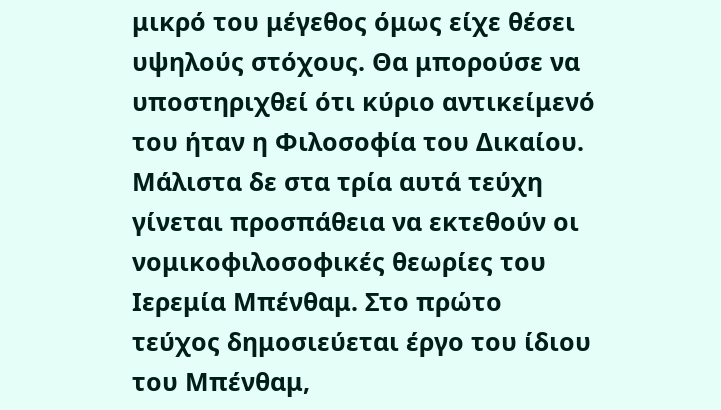μικρό του μέγεθος όμως είχε θέσει υψηλούς στόχους. Θα μπορούσε να υποστηριχθεί ότι κύριο αντικείμενό του ήταν η Φιλοσοφία του Δικαίου. Μάλιστα δε στα τρία αυτά τεύχη γίνεται προσπάθεια να εκτεθούν οι νομικοφιλοσοφικές θεωρίες του Ιερεμία Μπένθαμ. Στο πρώτο τεύχος δημοσιεύεται έργο του ίδιου του Μπένθαμ,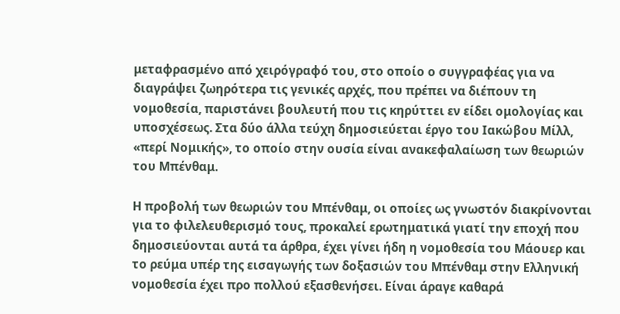μεταφρασμένο από χειρόγραφό του, στο οποίο ο συγγραφέας για να διαγράψει ζωηρότερα τις γενικές αρχές, που πρέπει να διέπουν τη νομοθεσία, παριστάνει βουλευτή που τις κηρύττει εν είδει ομολογίας και υποσχέσεως. Στα δύο άλλα τεύχη δημοσιεύεται έργο του Ιακώβου Μίλλ, «περί Νομικής», το οποίο στην ουσία είναι ανακεφαλαίωση των θεωριών του Μπένθαμ.

Η προβολή των θεωριών του Μπένθαμ, οι οποίες ως γνωστόν διακρίνονται για το φιλελευθερισμό τους, προκαλεί ερωτηματικά γιατί την εποχή που δημοσιεύονται αυτά τα άρθρα, έχει γίνει ήδη η νομοθεσία του Μάουερ και το ρεύμα υπέρ της εισαγωγής των δοξασιών του Μπένθαμ στην Ελληνική νομοθεσία έχει προ πολλού εξασθενήσει. Είναι άραγε καθαρά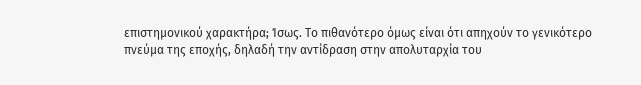επιστημονικού χαρακτήρα; Ίσως. Το πιθανότερο όμως είναι ότι απηχούν το γενικότερο πνεύμα της εποχής, δηλαδή την αντίδραση στην απολυταρχία του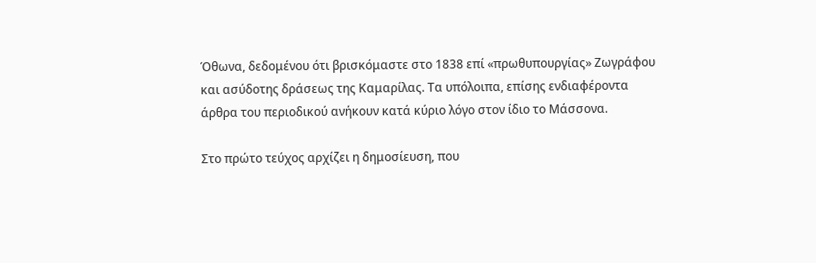Όθωνα, δεδομένου ότι βρισκόμαστε στο 1838 επί «πρωθυπουργίας» Ζωγράφου και ασύδοτης δράσεως της Καμαρίλας. Τα υπόλοιπα, επίσης ενδιαφέροντα άρθρα του περιοδικού ανήκουν κατά κύριο λόγο στον ίδιο το Μάσσονα.

Στο πρώτο τεύχος αρχίζει η δημοσίευση, που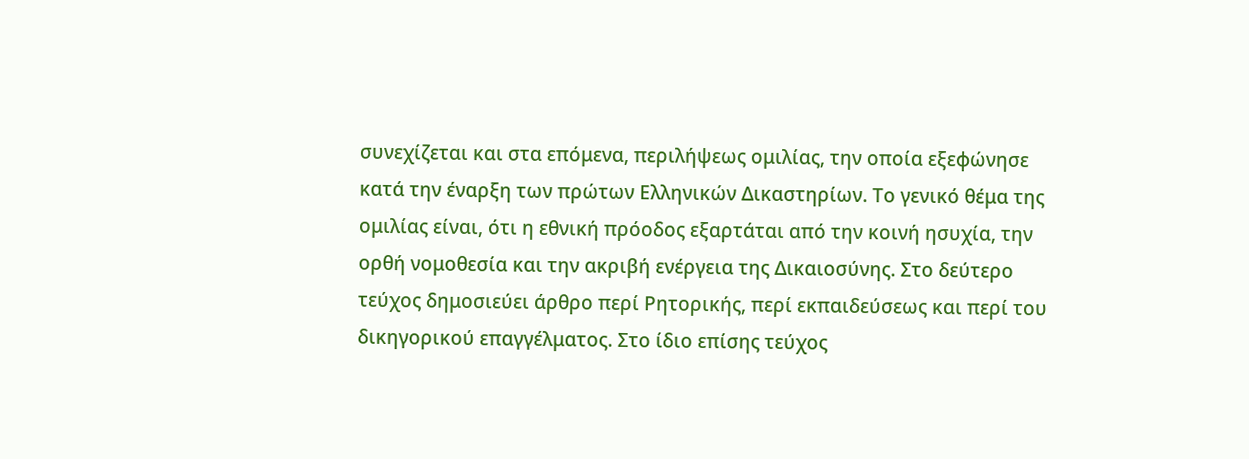συνεχίζεται και στα επόμενα, περιλήψεως ομιλίας, την οποία εξεφώνησε κατά την έναρξη των πρώτων Ελληνικών Δικαστηρίων. Το γενικό θέμα της ομιλίας είναι, ότι η εθνική πρόοδος εξαρτάται από την κοινή ησυχία, την ορθή νομοθεσία και την ακριβή ενέργεια της Δικαιοσύνης. Στο δεύτερο τεύχος δημοσιεύει άρθρο περί Ρητορικής, περί εκπαιδεύσεως και περί του δικηγορικού επαγγέλματος. Στο ίδιο επίσης τεύχος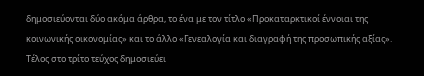δημοσιεύονται δύο ακόμα άρθρα, το ένα με τον τίτλο «Προκαταρκτικοί έννοιαι της κοινωνικής οικονομίας» και το άλλο «Γενεαλογία και διαγραφή της προσωπικής αξίας». Τέλος στο τρίτο τεύχος δημοσιεύει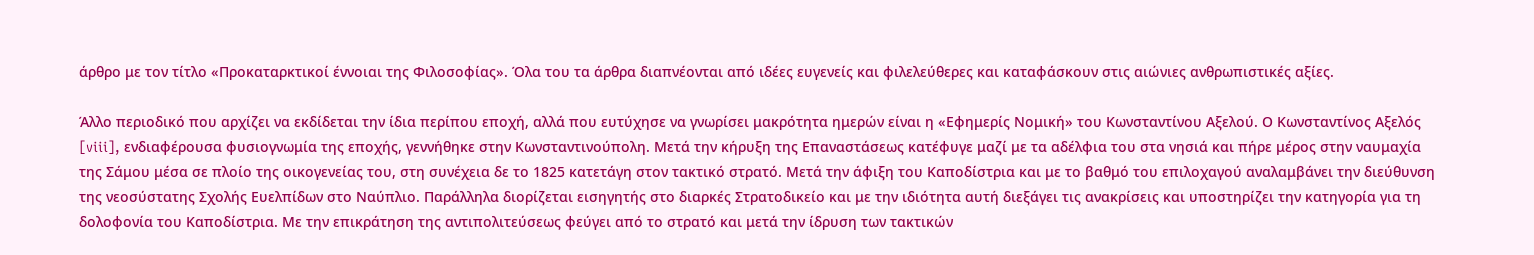άρθρο με τον τίτλο «Προκαταρκτικοί έννοιαι της Φιλοσοφίας». Όλα του τα άρθρα διαπνέονται από ιδέες ευγενείς και φιλελεύθερες και καταφάσκουν στις αιώνιες ανθρωπιστικές αξίες.

Άλλο περιοδικό που αρχίζει να εκδίδεται την ίδια περίπου εποχή, αλλά που ευτύχησε να γνωρίσει μακρότητα ημερών είναι η «Εφημερίς Νομική» του Κωνσταντίνου Αξελού. Ο Κωνσταντίνος Αξελός [viii], ενδιαφέρουσα φυσιογνωμία της εποχής, γεννήθηκε στην Κωνσταντινούπολη. Μετά την κήρυξη της Επαναστάσεως κατέφυγε μαζί με τα αδέλφια του στα νησιά και πήρε μέρος στην ναυμαχία της Σάμου μέσα σε πλοίο της οικογενείας του, στη συνέχεια δε το 1825 κατετάγη στον τακτικό στρατό. Μετά την άφιξη του Καποδίστρια και με το βαθμό του επιλοχαγού αναλαμβάνει την διεύθυνση της νεοσύστατης Σχολής Ευελπίδων στο Ναύπλιο. Παράλληλα διορίζεται εισηγητής στο διαρκές Στρατοδικείο και με την ιδιότητα αυτή διεξάγει τις ανακρίσεις και υποστηρίζει την κατηγορία για τη δολοφονία του Καποδίστρια. Με την επικράτηση της αντιπολιτεύσεως φεύγει από το στρατό και μετά την ίδρυση των τακτικών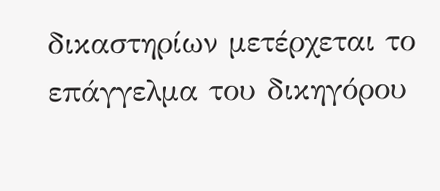δικαστηρίων μετέρχεται το επάγγελμα του δικηγόρου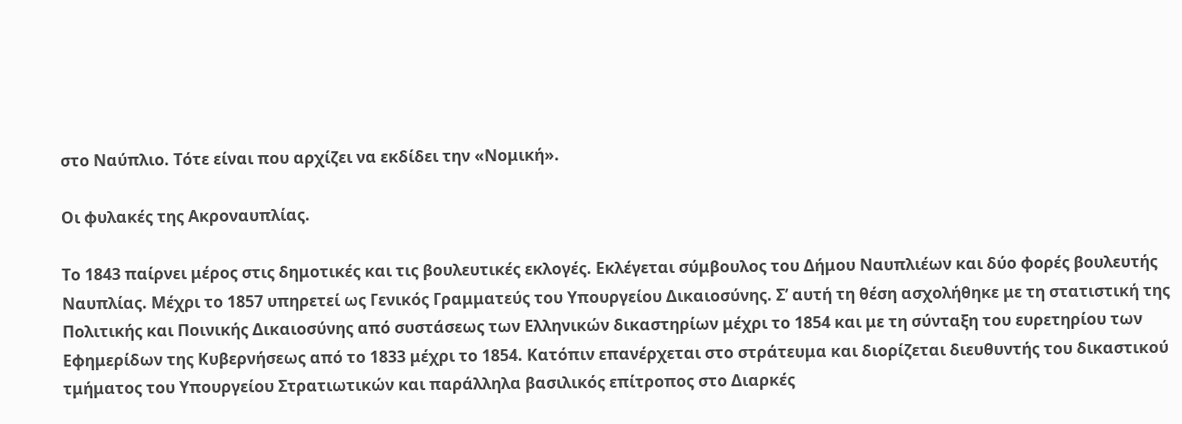στο Ναύπλιο. Τότε είναι που αρχίζει να εκδίδει την «Νομική».

Οι φυλακές της Ακροναυπλίας.

Το 1843 παίρνει μέρος στις δημοτικές και τις βουλευτικές εκλογές. Εκλέγεται σύμβουλος του Δήμου Ναυπλιέων και δύο φορές βουλευτής Ναυπλίας. Μέχρι το 1857 υπηρετεί ως Γενικός Γραμματεύς του Υπουργείου Δικαιοσύνης. Σ’ αυτή τη θέση ασχολήθηκε με τη στατιστική της Πολιτικής και Ποινικής Δικαιοσύνης από συστάσεως των Ελληνικών δικαστηρίων μέχρι το 1854 και με τη σύνταξη του ευρετηρίου των Εφημερίδων της Κυβερνήσεως από το 1833 μέχρι το 1854. Κατόπιν επανέρχεται στο στράτευμα και διορίζεται διευθυντής του δικαστικού τμήματος του Υπουργείου Στρατιωτικών και παράλληλα βασιλικός επίτροπος στο Διαρκές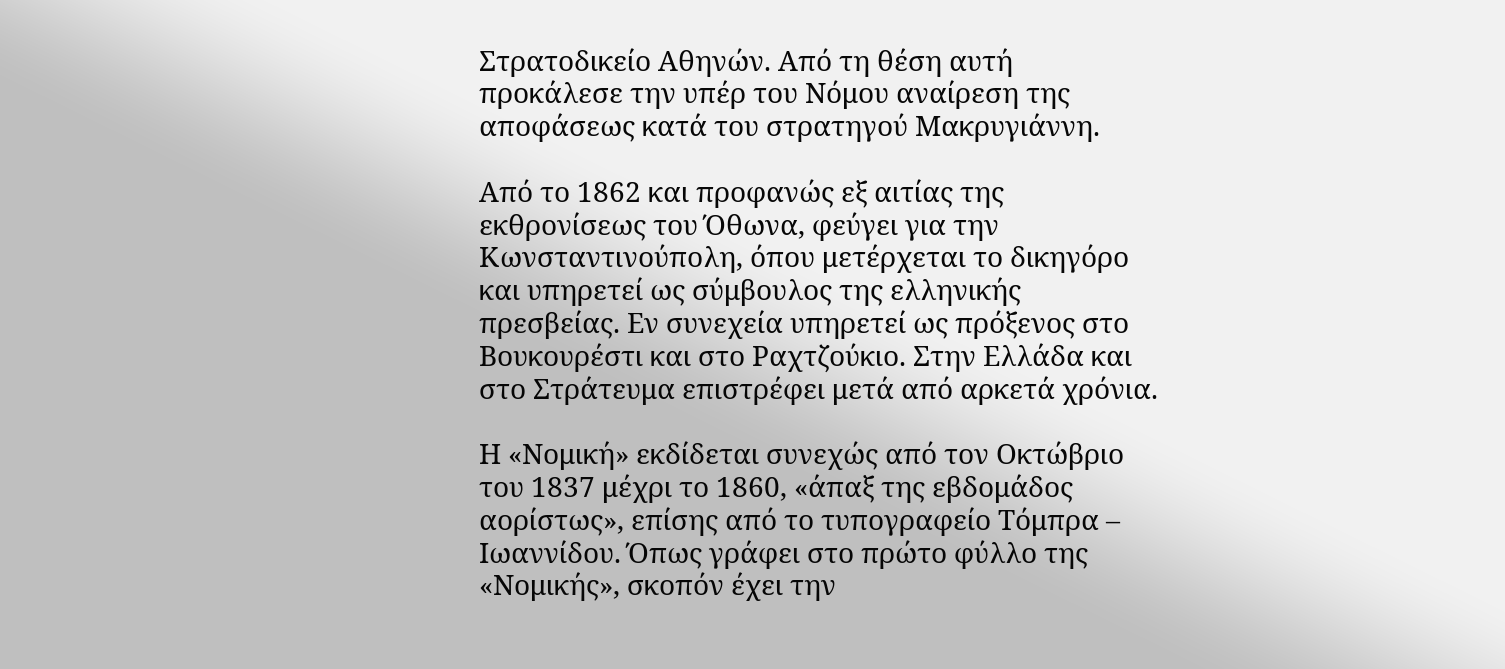Στρατοδικείο Αθηνών. Από τη θέση αυτή προκάλεσε την υπέρ του Νόμου αναίρεση της αποφάσεως κατά του στρατηγού Μακρυγιάννη.

Από το 1862 και προφανώς εξ αιτίας της εκθρονίσεως του Όθωνα, φεύγει για την Κωνσταντινούπολη, όπου μετέρχεται το δικηγόρο και υπηρετεί ως σύμβουλος της ελληνικής πρεσβείας. Εν συνεχεία υπηρετεί ως πρόξενος στο Βουκουρέστι και στο Ραχτζούκιο. Στην Ελλάδα και στο Στράτευμα επιστρέφει μετά από αρκετά χρόνια.

Η «Νομική» εκδίδεται συνεχώς από τον Οκτώβριο του 1837 μέχρι το 1860, «άπαξ της εβδομάδος αορίστως», επίσης από το τυπογραφείο Τόμπρα – Ιωαννίδου. Όπως γράφει στο πρώτο φύλλο της «Νομικής», σκοπόν έχει την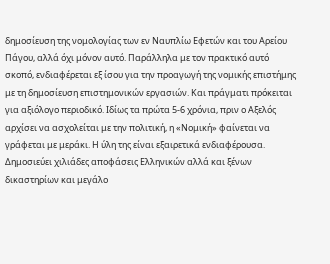δημοσίευση της νομολογίας των εν Ναυπλίω Εφετών και του Αρείου Πάγου, αλλά όχι μόνον αυτό. Παράλληλα με τον πρακτικό αυτό σκοπό, ενδιαφέρεται εξ ίσου για την προαγωγή της νομικής επιστήμης με τη δημοσίευση επιστημονικών εργασιών. Και πράγματι πρόκειται για αξιόλογο περιοδικό. Ιδίως τα πρώτα 5-6 χρόνια, πριν ο Αξελός αρχίσει να ασχολείται με την πολιτική, η «Νομική» φαίνεται να γράφεται με μεράκι. Η ύλη της είναι εξαιρετικά ενδιαφέρουσα. Δημοσιεύει χιλιάδες αποφάσεις Ελληνικών αλλά και ξένων δικαστηρίων και μεγάλο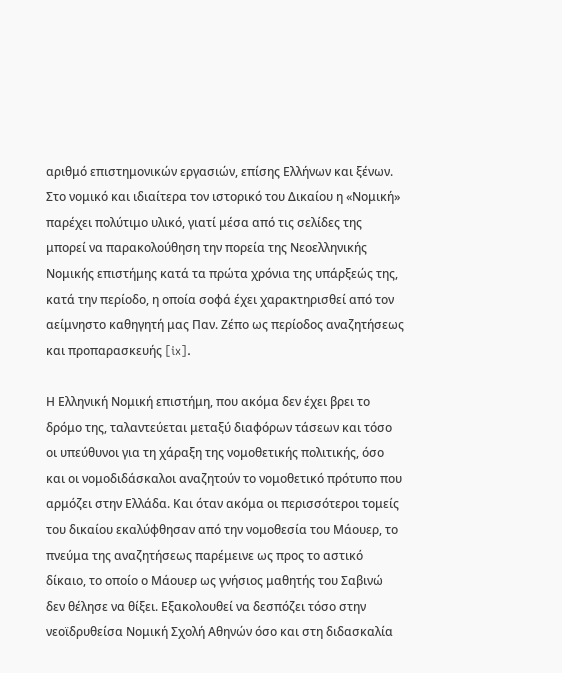αριθμό επιστημονικών εργασιών, επίσης Ελλήνων και ξένων. Στο νομικό και ιδιαίτερα τον ιστορικό του Δικαίου η «Νομική» παρέχει πολύτιμο υλικό, γιατί μέσα από τις σελίδες της μπορεί να παρακολούθηση την πορεία της Νεοελληνικής Νομικής επιστήμης κατά τα πρώτα χρόνια της υπάρξεώς της, κατά την περίοδο, η οποία σοφά έχει χαρακτηρισθεί από τον αείμνηστο καθηγητή μας Παν. Ζέπο ως περίοδος αναζητήσεως και προπαρασκευής [ix].

Η Ελληνική Νομική επιστήμη, που ακόμα δεν έχει βρει το δρόμο της, ταλαντεύεται μεταξύ διαφόρων τάσεων και τόσο οι υπεύθυνοι για τη χάραξη της νομοθετικής πολιτικής, όσο και οι νομοδιδάσκαλοι αναζητούν το νομοθετικό πρότυπο που αρμόζει στην Ελλάδα. Και όταν ακόμα οι περισσότεροι τομείς του δικαίου εκαλύφθησαν από την νομοθεσία του Μάουερ, το πνεύμα της αναζητήσεως παρέμεινε ως προς το αστικό δίκαιο, το οποίο ο Μάουερ ως γνήσιος μαθητής του Σαβινώ δεν θέλησε να θίξει. Εξακολουθεί να δεσπόζει τόσο στην νεοϊδρυθείσα Νομική Σχολή Αθηνών όσο και στη διδασκαλία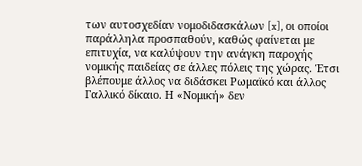των αυτοσχεδίαν νομοδιδασκάλων [x], οι οποίοι παράλληλα προσπαθούν, καθώς φαίνεται με επιτυχία, να καλύψουν την ανάγκη παροχής νομικής παιδείας σε άλλες πόλεις της χώρας. Έτσι βλέπουμε άλλος να διδάσκει Ρωμαϊκό και άλλος Γαλλικό δίκαιο. Η «Νομική» δεν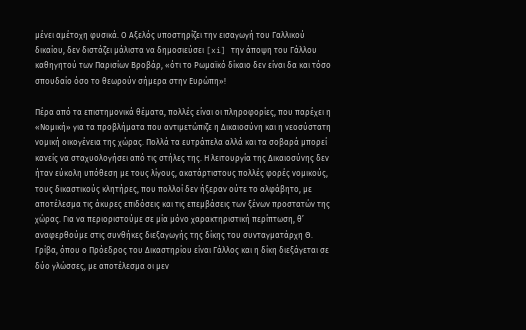μένει αμέτοχη φυσικά. Ο Αξελός υποστηρίζει την εισαγωγή του Γαλλικού δικαίου, δεν διστάζει μάλιστα να δημοσιεύσει [xi] την άποψη του Γάλλου καθηγητού των Παρισίων Βροβάρ, «ότι το Ρωμαϊκό δίκαιο δεν είναι δα και τόσο σπουδαίο όσο το θεωρούν σήμερα στην Ευρώπη»!

Πέρα από τα επιστημονικά θέματα, πολλές είναι οι πληροφορίες, που παρέχει η «Νομική» για τα προβλήματα που αντιμετώπιζε η Δικαιοσύνη και η νεοσύστατη νομική οικογένεια της χώρας. Πολλά τα ευτράπελα αλλά και τα σοβαρά μπορεί κανείς να σταχυολογήσει από τις στήλες της. Η λειτουργία της Δικαιοσύνης δεν ήταν εύκολη υπόθεση με τους λίγους, ακατάρτιστους πολλές φορές νομικούς, τους δικαστικούς κλητήρες, που πολλοί δεν ήξεραν ούτε το αλφάβητο, με αποτέλεσμα τις άκυρες επιδόσεις και τις επεμβάσεις των ξένων προστατών της χώρας. Για να περιοριστούμε σε μία μόνο χαρακτηριστική περίπτωση, θ’ αναφερθούμε στις συνθήκες διεξαγωγής της δίκης του συνταγματάρχη Θ. Γρίβα, όπου ο Πρόεδρος του Δικαστηρίου είναι Γάλλος και η δίκη διεξάγεται σε δύο γλώσσες, με αποτέλεσμα οι μεν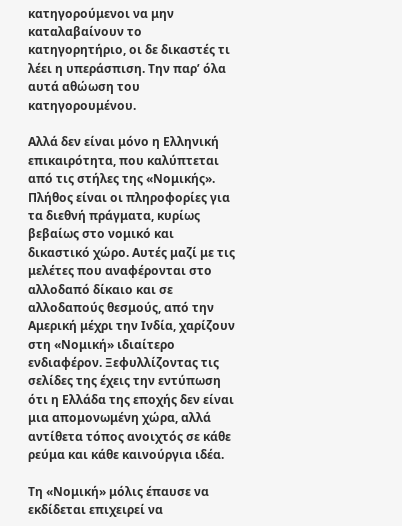κατηγορούμενοι να μην καταλαβαίνουν το κατηγορητήριο, οι δε δικαστές τι λέει η υπεράσπιση. Την παρ’ όλα αυτά αθώωση του κατηγορουμένου.

Αλλά δεν είναι μόνο η Ελληνική επικαιρότητα, που καλύπτεται από τις στήλες της «Νομικής». Πλήθος είναι οι πληροφορίες για τα διεθνή πράγματα, κυρίως βεβαίως στο νομικό και δικαστικό χώρο. Αυτές μαζί με τις μελέτες που αναφέρονται στο αλλοδαπό δίκαιο και σε αλλοδαπούς θεσμούς, από την Αμερική μέχρι την Ινδία, χαρίζουν στη «Νομική» ιδιαίτερο ενδιαφέρον. Ξεφυλλίζοντας τις σελίδες της έχεις την εντύπωση ότι η Ελλάδα της εποχής δεν είναι μια απομονωμένη χώρα, αλλά αντίθετα τόπος ανοιχτός σε κάθε ρεύμα και κάθε καινούργια ιδέα.

Τη «Νομική» μόλις έπαυσε να εκδίδεται επιχειρεί να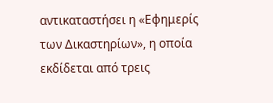αντικαταστήσει η «Εφημερίς των Δικαστηρίων», η οποία εκδίδεται από τρεις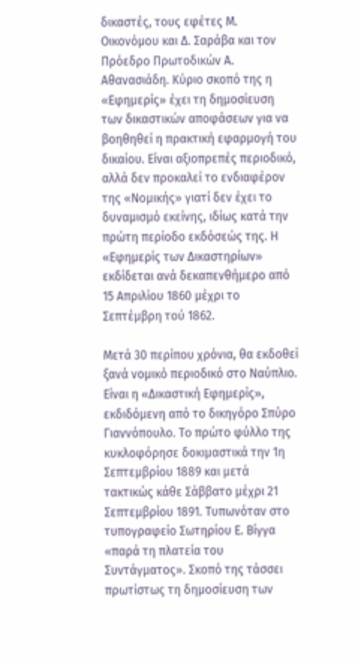δικαστές, τους εφέτες Μ. Οικονόμου και Δ. Σαράβα και τον Πρόεδρο Πρωτοδικών Α. Αθανασιάδη. Κύριο σκοπό της η «Εφημερίς» έχει τη δημοσίευση των δικαστικών αποφάσεων για να βοηθηθεί η πρακτική εφαρμογή του δικαίου. Είναι αξιοπρεπές περιοδικό, αλλά δεν προκαλεί το ενδιαφέρον της «Νομικής» γιατί δεν έχει το δυναμισμό εκείνης, ιδίως κατά την πρώτη περίοδο εκδόσεώς της. Η «Εφημερίς των Δικαστηρίων» εκδίδεται ανά δεκαπενθήμερο από 15 Απριλίου 1860 μέχρι το Σεπτέμβρη τού 1862.

Μετά 30 περίπου χρόνια, θα εκδοθεί ξανά νομικό περιοδικό στο Ναύπλιο. Είναι η «Δικαστική Εφημερίς», εκδιδόμενη από το δικηγόρο Σπύρο Γιαννόπουλο. Το πρώτο φύλλο της κυκλοφόρησε δοκιμαστικά την 1η Σεπτεμβρίου 1889 και μετά τακτικώς κάθε Σάββατο μέχρι 21 Σεπτεμβρίου 1891. Τυπωνόταν στο τυπογραφείο Σωτηρίου Ε. Βίγγα «παρά τη πλατεία του Συντάγματος». Σκοπό της τάσσει πρωτίστως τη δημοσίευση των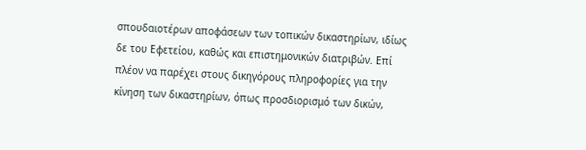σπουδαιοτέρων αποφάσεων των τοπικών δικαστηρίων, ιδίως δε του Εφετείου, καθώς και επιστημονικών διατριβών. Επί πλέον να παρέχει στους δικηγόρους πληροφορίες για την κίνηση των δικαστηρίων, όπως προσδιορισμό των δικών,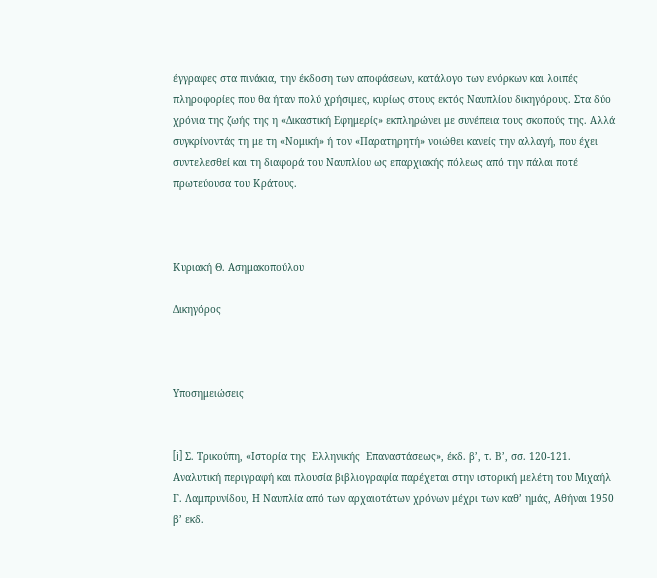έγγραφες στα πινάκια, την έκδοση των αποφάσεων, κατάλογο των ενόρκων και λοιπές πληροφορίες που θα ήταν πολύ χρήσιμες, κυρίως στους εκτός Ναυπλίου δικηγόρους. Στα δύο χρόνια της ζωής της η «Δικαστική Εφημερίς» εκπληρώνει με συνέπεια τους σκοπούς της. Αλλά συγκρίνοντάς τη με τη «Νομική» ή τον «Παρατηρητή» νοιώθει κανείς την αλλαγή, που έχει συντελεσθεί και τη διαφορά του Ναυπλίου ως επαρχιακής πόλεως από την πάλαι ποτέ πρωτεύουσα του Κράτους.



Κυριακή Θ. Ασημακοπούλου

Δικηγόρος



Υποσημειώσεις


[i] Σ. Τρικούπη, «Ιστορία της  Ελληνικής  Επαναστάσεως», έκδ. β’, τ. Β’, σσ. 120-121. Αναλυτική περιγραφή και πλουσία βιβλιογραφία παρέχεται στην ιστορική μελέτη του Μιχαήλ Γ. Λαμπρυνίδου, Η Ναυπλία από των αρχαιοτάτων χρόνων μέχρι των καθ’ ημάς, Αθήναι 1950 β’ εκδ.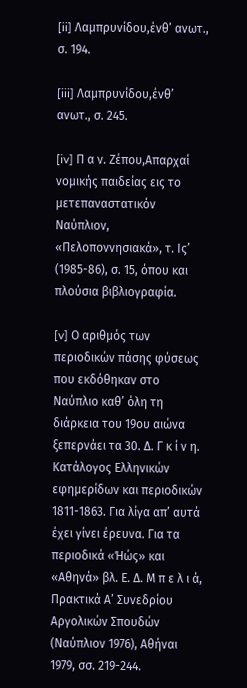[ii] Λαμπρυνίδου,ένθ’ ανωτ., σ. 194.

[iii] Λαμπρυνίδου,ένθ’ ανωτ., σ. 245.

[iv] Π α ν. Ζέπου,Απαρχαί νομικής παιδείας εις το μετεπαναστατικόν Ναύπλιον, «Πελοποννησιακά», τ. Ις’ (1985-86), σ. 15, όπου και πλούσια βιβλιογραφία.

[v] Ο αριθμός των περιοδικών πάσης φύσεως που εκδόθηκαν στο Ναύπλιο καθ’ όλη τη διάρκεια του 19ου αιώνα ξεπερνάει τα 30. Δ. Γ κ ί ν η. Κατάλογος Ελληνικών εφημερίδων και περιοδικών 1811-1863. Για λίγα απ’ αυτά έχει γίνει έρευνα. Για τα περιοδικά «Ήώς» και «Αθηνά» βλ. Ε. Δ. Μ π ε λ ι ά, Πρακτικά Α’ Συνεδρίου Αργολικών Σπουδών (Ναύπλιον 1976), Αθήναι 1979, σσ. 219-244.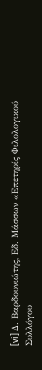[vi] Δ. Βαρδουνιώτης, Εδ. Μάσσων «Επετηρίς Φιλολογικού Συλλόγου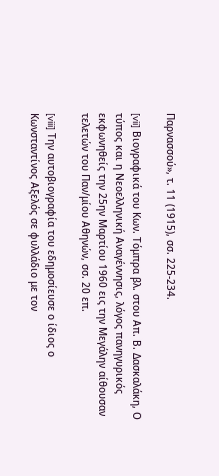Παρνασσού», τ. 11 (1915), σσ. 225-234.

[vii] Βιογραφικά του Κων. Τόμπρα βλ. στου Απ. Β. Δασκαλάκη, Ο τύπος και η Νεοελληνική Αναγέννησις, λόγος πανηγυρικός εκφωνηθείς την 25ην Μαρτίου 1960 εις την Μεγάλην αίθουσαν τελετών του Παν/μίου Αθηνών, σσ. 20 επ.

[viii] Την αυτοβιογραφία του εδημοσίευσε ο ίδιος ο Κωνσταντίνος Αξελός σε φυλλάδιο με τον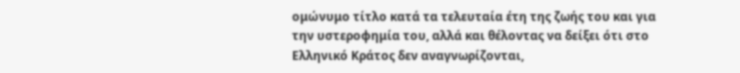ομώνυμο τίτλο κατά τα τελευταία έτη της ζωής του και για την υστεροφημία του, αλλά και θέλοντας να δείξει ότι στο Ελληνικό Κράτος δεν αναγνωρίζονται,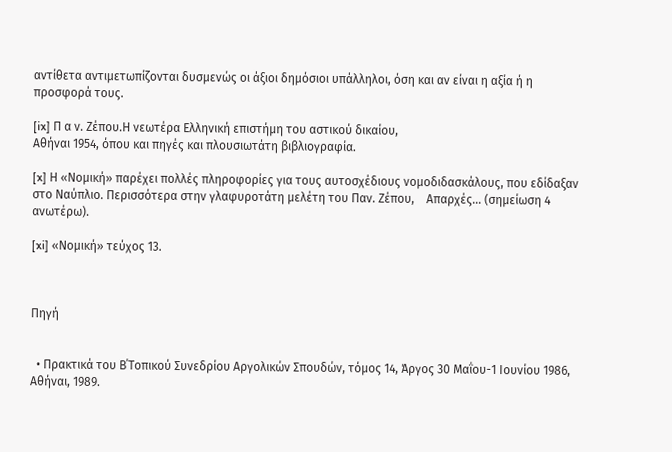αντίθετα αντιμετωπίζονται δυσμενώς οι άξιοι δημόσιοι υπάλληλοι, όση και αν είναι η αξία ή η προσφορά τους.

[ix] Π α ν. Ζέπου.Η νεωτέρα Ελληνική επιστήμη του αστικού δικαίου,
Αθήναι 1954, όπου και πηγές και πλουσιωτάτη βιβλιογραφία.

[x] Η «Νομική» παρέχει πολλές πληροφορίες για τους αυτοσχέδιους νομοδιδασκάλους, που εδίδαξαν στο Ναύπλιο. Περισσότερα στην γλαφυροτάτη μελέτη του Παν. Ζέπου,    Απαρχές… (σημείωση 4 ανωτέρω).

[xi] «Νομική» τεύχος 13.



Πηγή


  • Πρακτικά του Β΄Τοπικού Συνεδρίου Αργολικών Σπουδών, τόμος 14, Άργος 30 Μαΐου-1 Ιουνίου 1986, Αθήναι, 1989.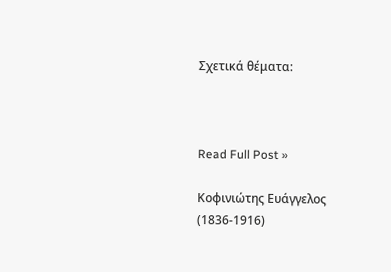Σχετικά θέματα:



Read Full Post »

Κοφινιώτης Ευάγγελος (1836-1916)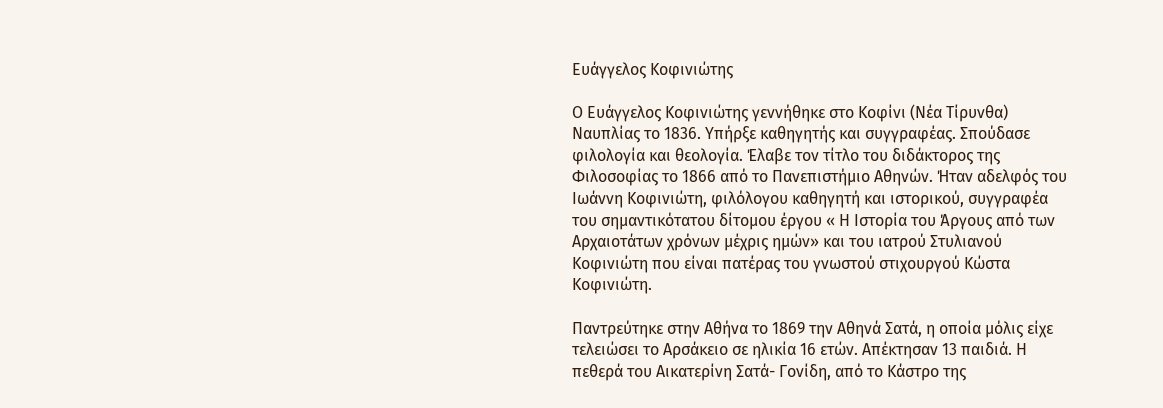Ευάγγελος Κοφινιώτης

Ο Ευάγγελος Κοφινιώτης γεννήθηκε στο Κοφίνι (Νέα Τίρυνθα) Ναυπλίας το 1836. Υπήρξε καθηγητής και συγγραφέας. Σπούδασε φιλολογία και θεολογία. Έλαβε τον τίτλο του διδάκτορος της Φιλοσοφίας το 1866 από το Πανεπιστήμιο Αθηνών. Ήταν αδελφός του Ιωάννη Κοφινιώτη, φιλόλογου καθηγητή και ιστορικού, συγγραφέα του σημαντικότατου δίτομου έργου « Η Ιστορία του Άργους από των Αρχαιοτάτων χρόνων μέχρις ημών» και του ιατρού Στυλιανού Κοφινιώτη που είναι πατέρας του γνωστού στιχουργού Κώστα Κοφινιώτη.

Παντρεύτηκε στην Αθήνα το 1869 την Αθηνά Σατά, η οποία μόλις είχε τελειώσει το Αρσάκειο σε ηλικία 16 ετών. Απέκτησαν 13 παιδιά. Η πεθερά του Αικατερίνη Σατά- Γονίδη, από το Κάστρο της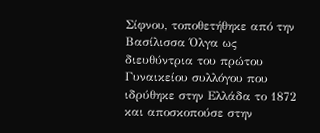Σίφνου, τοποθετήθηκε από την Βασίλισσα Όλγα ως διευθύντρια του πρώτου Γυναικείου συλλόγου που ιδρύθηκε στην Ελλάδα το 1872 και αποσκοπούσε στην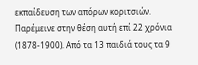εκπαίδευση των απόρων κοριτσιών. Παρέμεινε στην θέση αυτή επί 22 χρόνια (1878-1900). Από τα 13 παιδιά τους τα 9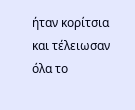ήταν κορίτσια και τέλειωσαν όλα το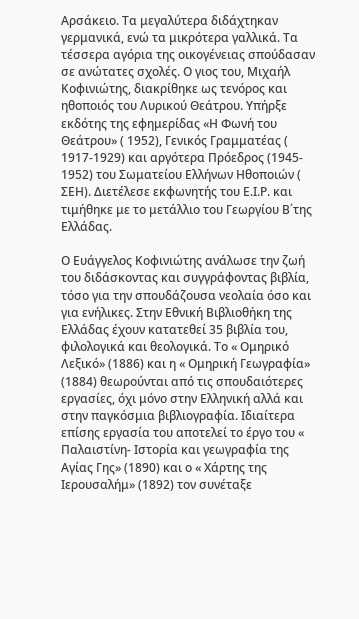Αρσάκειο. Τα μεγαλύτερα διδάχτηκαν γερμανικά, ενώ τα μικρότερα γαλλικά. Τα τέσσερα αγόρια της οικογένειας σπούδασαν σε ανώτατες σχολές. Ο γιος του, Μιχαήλ Κοφινιώτης, διακρίθηκε ως τενόρος και ηθοποιός του Λυρικού Θεάτρου. Υπήρξε εκδότης της εφημερίδας «Η Φωνή του Θεάτρου» ( 1952), Γενικός Γραμματέας ( 1917-1929) και αργότερα Πρόεδρος (1945- 1952) του Σωματείου Ελλήνων Ηθοποιών ( ΣΕΗ). Διετέλεσε εκφωνητής του Ε.Ι.Ρ. και τιμήθηκε με το μετάλλιο του Γεωργίου Β΄της Ελλάδας.

Ο Ευάγγελος Κοφινιώτης ανάλωσε την ζωή του διδάσκοντας και συγγράφοντας βιβλία, τόσο για την σπουδάζουσα νεολαία όσο και για ενήλικες. Στην Εθνική Βιβλιοθήκη της Ελλάδας έχουν κατατεθεί 35 βιβλία του, φιλολογικά και θεολογικά. Το « Ομηρικό Λεξικό» (1886) και η « Ομηρική Γεωγραφία» (1884) θεωρούνται από τις σπουδαιότερες εργασίες, όχι μόνο στην Ελληνική αλλά και στην παγκόσμια βιβλιογραφία. Ιδιαίτερα επίσης εργασία του αποτελεί το έργο του « Παλαιστίνη- Ιστορία και γεωγραφία της Αγίας Γης» (1890) και ο « Χάρτης της Ιερουσαλήμ» (1892) τον συνέταξε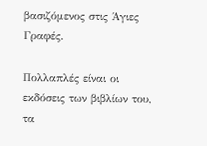βασιζόμενος στις Άγιες Γραφές.

Πολλαπλές είναι οι εκδόσεις των βιβλίων του, τα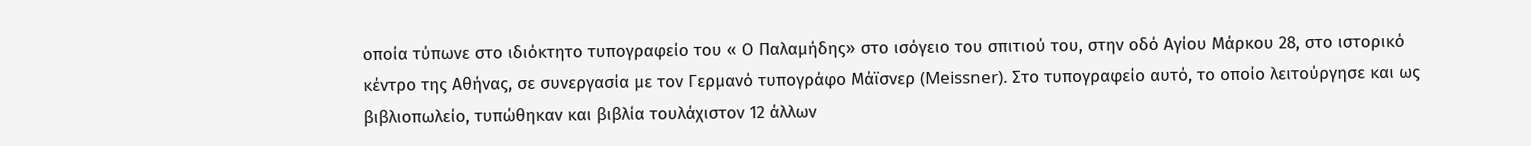οποία τύπωνε στο ιδιόκτητο τυπογραφείο του « Ο Παλαμήδης» στο ισόγειο του σπιτιού του, στην οδό Αγίου Μάρκου 28, στο ιστορικό κέντρο της Αθήνας, σε συνεργασία με τον Γερμανό τυπογράφο Μάϊσνερ (Meissner). Στο τυπογραφείο αυτό, το οποίο λειτούργησε και ως βιβλιοπωλείο, τυπώθηκαν και βιβλία τουλάχιστον 12 άλλων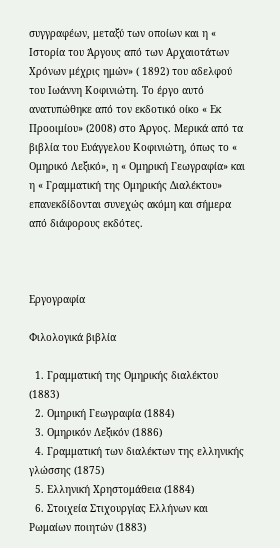συγγραφέων, μεταξύ των οποίων και η « Ιστορία του Άργους από των Αρχαιοτάτων Χρόνων μέχρις ημών» ( 1892) του αδελφού του Ιωάννη Κοφινιώτη. Το έργο αυτό ανατυπώθηκε από τον εκδοτικό οίκο « Εκ Προοιμίου» (2008) στο Άργος. Μερικά από τα βιβλία του Ευάγγελου Κοφινιώτη, όπως το « Ομηρικό Λεξικό», η « Ομηρική Γεωγραφία» και η « Γραμματική της Ομηρικής Διαλέκτου» επανεκδίδονται συνεχώς ακόμη και σήμερα από διάφορους εκδότες.



Εργογραφία

Φιλολογικά βιβλία

  1. Γραμματική της Ομηρικής διαλέκτου (1883)
  2. Ομηρική Γεωγραφία (1884)
  3. Ομηρικόν Λεξικόν (1886)
  4. Γραμματική των διαλέκτων της ελληνικής γλώσσης (1875)
  5. Ελληνική Χρηστομάθεια (1884)
  6. Στοιχεία Στιχουργίας Ελλήνων και Ρωμαίων ποιητών (1883)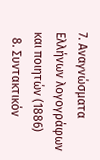7. Αναγνώσματα Ελλήνων λογογράφων και ποιητών (1886)
  8. Συντακτικόν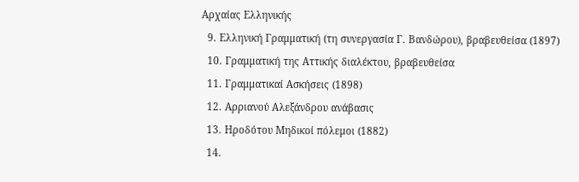Αρχαίας Ελληνικής
  9. Ελληνική Γραμματική (τη συνεργασία Γ. Βανδώρου), βραβευθείσα (1897)
  10. Γραμματική της Αττικής διαλέκτου, βραβευθείσα
  11. Γραμματικαί Ασκήσεις (1898)
  12. Αρριανού Αλεξάνδρου ανάβασις
  13. Ηροδότου Μηδικοί πόλεμοι (1882)
  14.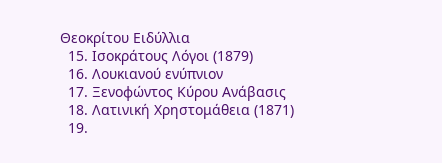Θεοκρίτου Ειδύλλια
  15. Ισοκράτους Λόγοι (1879)
  16. Λουκιανού ενύπνιον
  17. Ξενοφώντος Κύρου Ανάβασις
  18. Λατινική Χρηστομάθεια (1871)
  19.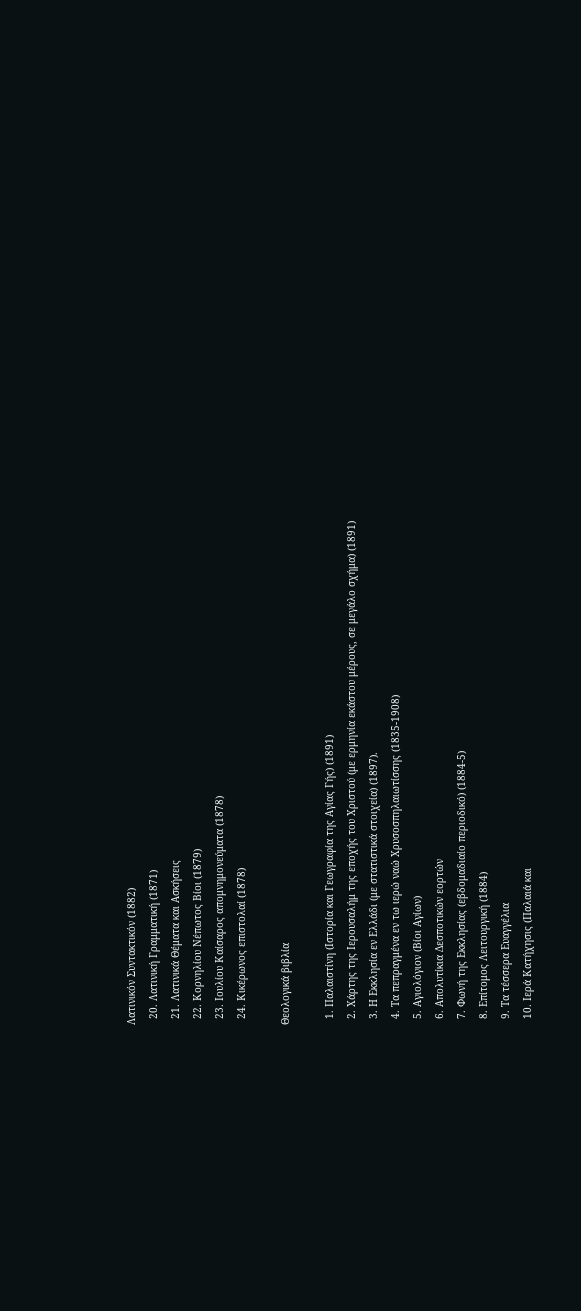Λατινικόν Συντακτικόν (1882)
  20. Λατινική Γραμματική (1871)
  21. Λατινικά Θέματα και Ασκήσεις
  22. Κορνηλίου Νέπωτος Βίοι (1879)
  23. Ιουλίου Καίσαρος απομνημονεύματα (1878)
  24. Κικέρωνος επιστολαί (1878)

Θεολογικά βιβλία

  1. Παλαιστίνη (Ιστορία και Γεωγραφία της Αγίας Γής) (1891)
  2. Χάρτης της Ιερουσαλήμ της εποχής του Χριστού (με ερμηνία εκάστου μέρους, σε μεγάλο σχήμα) (1891)
  3. Η Εκκλησία εν Ελλάδι (με στατιστικά στοιχεία) (1897).
  4. Τα πεπραγμένα εν τω ιερώ ναώ Χρυσοσπηλαιωτίσσης (1835-1908)
  5. Αγιολόγιον (Βίοι Αγίων)
  6. Απολυτίκια Δεσποτικών εορτών
  7. Φωνή της Εκκλησίας (εβδομαδιαίο περιοδικό) (1884-5)
  8. Επίτομος Λειτουργική (1884)
  9. Τα τέσσερα Ευαγγέλια
  10. Ιερά Κατήχησις (Παλαιά και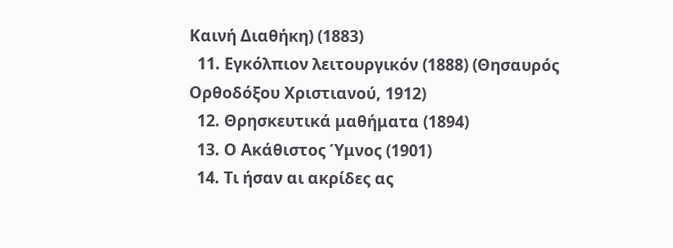Καινή Διαθήκη) (1883)
  11. Εγκόλπιον λειτουργικόν (1888) (Θησαυρός Ορθοδόξου Χριστιανού, 1912)
  12. Θρησκευτικά μαθήματα (1894)
  13. Ο Ακάθιστος Ύμνος (1901)
  14. Τι ήσαν αι ακρίδες ας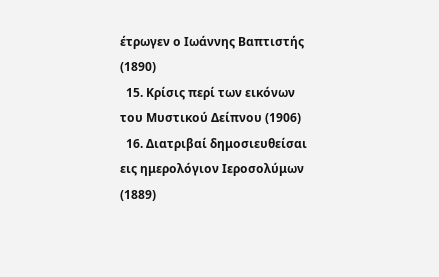έτρωγεν ο Ιωάννης Βαπτιστής (1890)
  15. Κρίσις περί των εικόνων του Μυστικού Δείπνου (1906)
  16. Διατριβαί δημοσιευθείσαι εις ημερολόγιον Ιεροσολύμων (1889)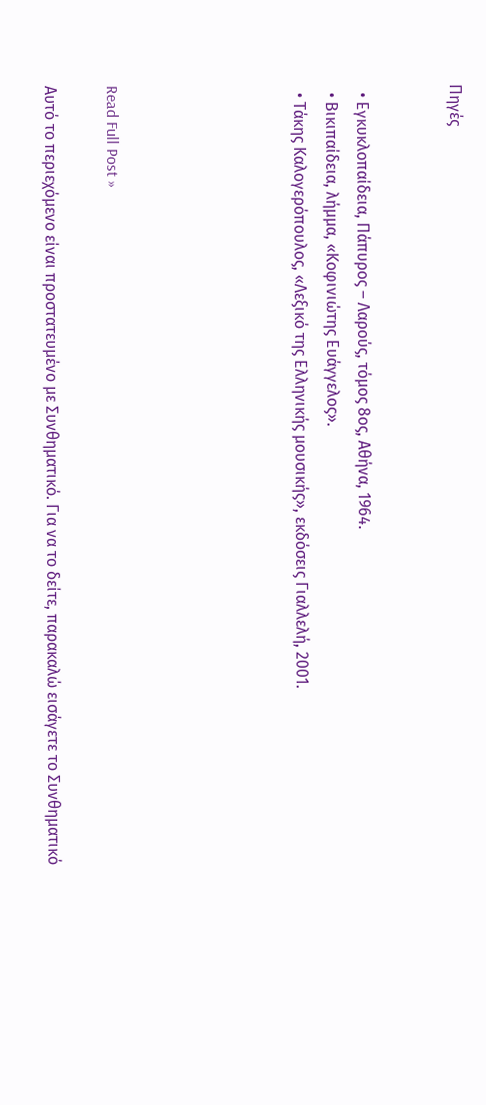Πηγές


  • Εγκυκλοπαίδεια, Πάπυρος – Λαρούς, τόμος 8ος, Αθήνα, 1964.
  • Βικιπαίδεια, λήμμα, «Κοφινιώτης Ευάγγελος».
  • Τάκης Καλογερόπουλος, «Λεξικό της Ελληνικής μουσικής», εκδόσεις Γιαλλελή, 2001.





Read Full Post »

Αυτό το περιεχόμενο είναι προστατευμένο με Συνθηματικό. Για να το δείτε, παρακαλώ εισάγετε το Συνθηματικό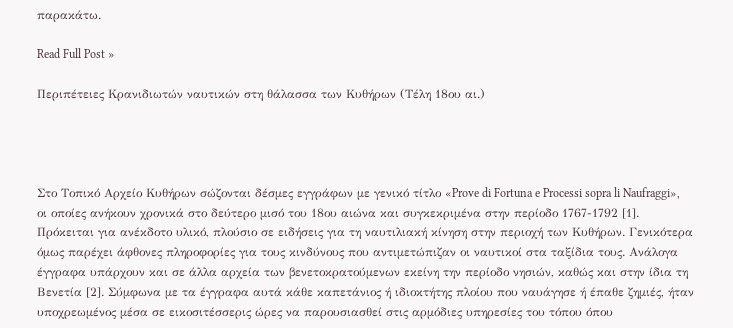παρακάτω.

Read Full Post »

Περιπέτειες Κρανιδιωτών ναυτικών στη θάλασσα των Κυθήρων (Τέλη 18ου αι.)




Στο Τοπικό Αρχείο Κυθήρων σώζονται δέσμες εγγράφων με γενικό τίτλο «Prove di Fortuna e Processi sopra li Naufraggi», οι οποίες ανήκουν χρονικά στο δεύτερο μισό του 18ου αιώνα και συγκεκριμένα στην περίοδο 1767-1792 [1]. Πρόκειται για ανέκδοτο υλικό, πλούσιο σε ειδήσεις για τη ναυτιλιακή κίνηση στην περιοχή των Κυθήρων. Γενικότερα όμως παρέχει άφθονες πληροφορίες για τους κινδύνους που αντιμετώπιζαν οι ναυτικοί στα ταξίδια τους. Ανάλογα έγγραφα υπάρχουν και σε άλλα αρχεία των βενετοκρατούμενων εκείνη την περίοδο νησιών, καθώς και στην ίδια τη Βενετία [2]. Σύμφωνα με τα έγγραφα αυτά κάθε καπετάνιος ή ιδιοκτήτης πλοίου που ναυάγησε ή έπαθε ζημιές, ήταν υποχρεωμένος μέσα σε εικοσιτέσσερις ώρες να παρουσιασθεί στις αρμόδιες υπηρεσίες του τόπου όπου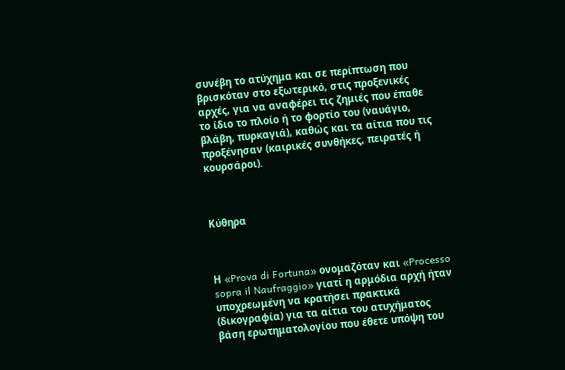συνέβη το ατύχημα και σε περίπτωση που βρισκόταν στο εξωτερικό, στις προξενικές αρχές, για να αναφέρει τις ζημιές που έπαθε το ίδιο το πλοίο ή το φορτίο του (ναυάγιο, βλάβη, πυρκαγιά), καθώς και τα αίτια που τις προξένησαν (καιρικές συνθήκες, πειρατές ή κουρσάροι).



Κύθηρα



Η «Prova di Fortuna» ονομαζόταν και «Processo sopra il Naufraggio» γιατί η αρμόδια αρχή ήταν υποχρεωμένη να κρατήσει πρακτικά (δικογραφία) για τα αίτια του ατυχήματος βάση ερωτηματολογίου που έθετε υπόψη του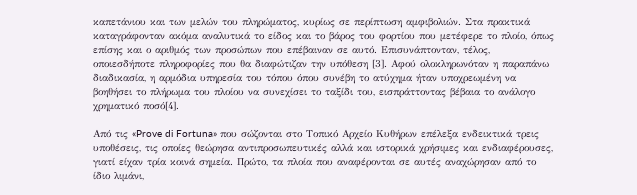καπετάνιου και των μελών του πληρώματος, κυρίως σε περίπτωση αμφιβολιών. Στα πρακτικά καταγράφονταν ακόμα αναλυτικά το είδος και το βάρος του φορτίου που μετέφερε το πλοίο, όπως επίσης και ο αριθμός των προσώπων που επέβαιναν σε αυτό. Επισυνάπτονταν, τέλος, οποιεσδήποτε πληροφορίες που θα διαφώτιζαν την υπόθεση [3]. Αφού ολοκληρωνόταν η παραπάνω διαδικασία, η αρμόδια υπηρεσία του τόπου όπου συνέβη το ατύχημα ήταν υποχρεωμένη να βοηθήσει το πλήρωμα του πλοίου να συνεχίσει το ταξίδι του, εισπράττοντας βέβαια το ανάλογο χρηματικό ποσό[4].

Από τις «Prove di Fortuna» που σώζονται στο Τοπικό Αρχείο Κυθήρων επέλεξα ενδεικτικά τρεις υποθέσεις, τις οποίες θεώρησα αντιπροσωπευτικές αλλά και ιστορικά χρήσιμες και ενδιαφέρουσες, γιατί είχαν τρία κοινά σημεία. Πρώτο, τα πλοία που αναφέρονται σε αυτές αναχώρησαν από το ίδιο λιμάνι,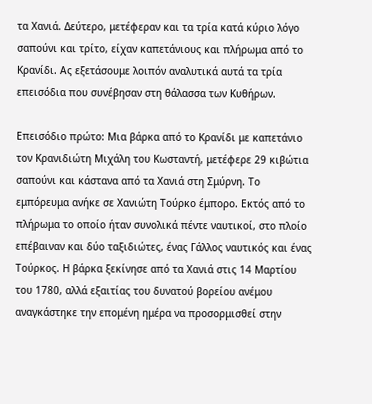τα Χανιά. Δεύτερο, μετέφεραν και τα τρία κατά κύριο λόγο σαπούνι και τρίτο, είχαν καπετάνιους και πλήρωμα από το Κρανίδι. Ας εξετάσουμε λοιπόν αναλυτικά αυτά τα τρία επεισόδια που συνέβησαν στη θάλασσα των Κυθήρων.

Επεισόδιο πρώτο: Μια βάρκα από το Κρανίδι με καπετάνιο τον Κρανιδιώτη Μιχάλη του Κωσταντή, μετέφερε 29 κιβώτια σαπούνι και κάστανα από τα Χανιά στη Σμύρνη. Το εμπόρευμα ανήκε σε Χανιώτη Τούρκο έμπορο. Εκτός από το πλήρωμα το οποίο ήταν συνολικά πέντε ναυτικοί, στο πλοίο επέβαιναν και δύο ταξιδιώτες, ένας Γάλλος ναυτικός και ένας Τούρκος. Η βάρκα ξεκίνησε από τα Χανιά στις 14 Μαρτίου του 1780, αλλά εξαιτίας του δυνατού βορείου ανέμου αναγκάστηκε την επομένη ημέρα να προσορμισθεί στην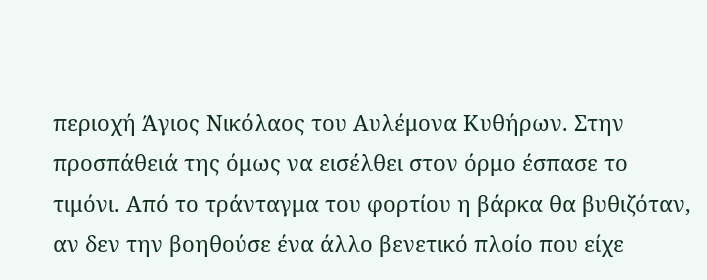περιοχή Άγιος Νικόλαος του Αυλέμονα Κυθήρων. Στην προσπάθειά της όμως να εισέλθει στον όρμο έσπασε το τιμόνι. Από το τράνταγμα του φορτίου η βάρκα θα βυθιζόταν, αν δεν την βοηθούσε ένα άλλο βενετικό πλοίο που είχε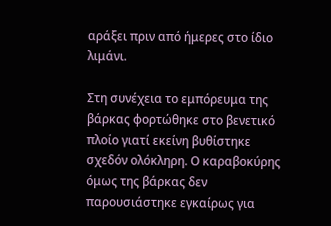αράξει πριν από ήμερες στο ίδιο λιμάνι.

Στη συνέχεια το εμπόρευμα της βάρκας φορτώθηκε στο βενετικό πλοίο γιατί εκείνη βυθίστηκε σχεδόν ολόκληρη. Ο καραβοκύρης όμως της βάρκας δεν παρουσιάστηκε εγκαίρως για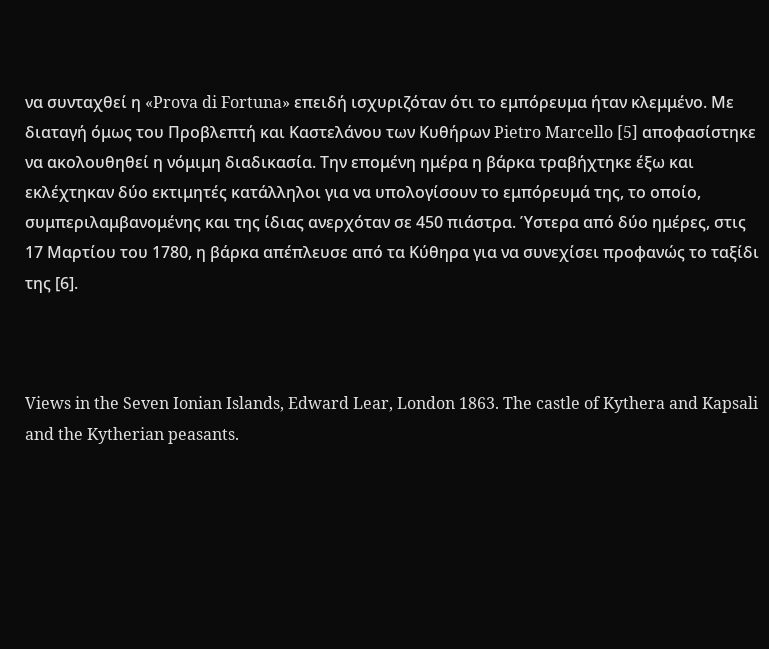να συνταχθεί η «Prova di Fortuna» επειδή ισχυριζόταν ότι το εμπόρευμα ήταν κλεμμένο. Με διαταγή όμως του Προβλεπτή και Καστελάνου των Κυθήρων Pietro Marcello [5] αποφασίστηκε να ακολουθηθεί η νόμιμη διαδικασία. Την επομένη ημέρα η βάρκα τραβήχτηκε έξω και εκλέχτηκαν δύο εκτιμητές κατάλληλοι για να υπολογίσουν το εμπόρευμά της, το οποίο, συμπεριλαμβανομένης και της ίδιας ανερχόταν σε 450 πιάστρα. Ύστερα από δύο ημέρες, στις 17 Μαρτίου του 1780, η βάρκα απέπλευσε από τα Κύθηρα για να συνεχίσει προφανώς το ταξίδι της [6].



Views in the Seven Ionian Islands, Edward Lear, London 1863. The castle of Kythera and Kapsali and the Kytherian peasants.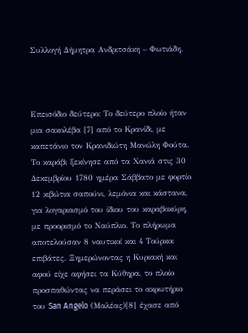Συλλογή Δήμητρα Ανδριτσάκη – Φωτιάδη.



Επεισόδιο δεύτερο: Το δεύτερο πλοίο ήταν μια σακολέβα [7] από το Κρανίδι, με καπετάνιο τον Κρανιδιώτη Μανώλη Φούτα. Το καράβι ξεκίνησε από τα Χανιά στις 30 Δεκεμβρίου 1780 ημέρα Σάββατο με φορτίο 12 κιβώτια σαπούνι, λεμόνια και κάστανα, για λογαριασμό του ίδιου του καραβοκύρη, με προορισμό το Ναύπλιο. Το πλήρωμα αποτελούσαν 8 ναυτικοί και 4 Τούρκοι επιβάτες. Ξημερώνοντας η Κυριακή και αφού είχε αφήσει τα Κύθηρα, το πλοίο προσπαθώντας να περάσει το ακρωτήριο του San Angelo (Μαλέας)[8] έχασε από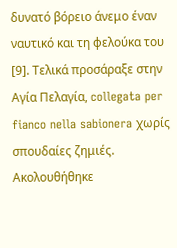δυνατό βόρειο άνεμο έναν ναυτικό και τη φελούκα του [9]. Τελικά προσάραξε στην Αγία Πελαγία, collegata per fianco nella sabionera χωρίς σπουδαίες ζημιές. Ακολουθήθηκε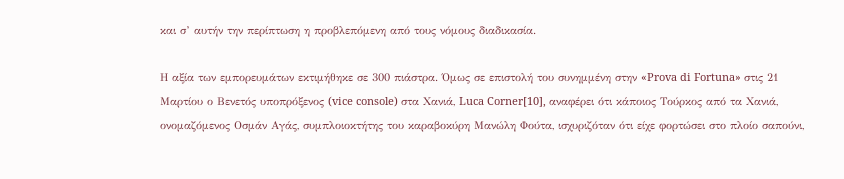και σ’ αυτήν την περίπτωση η προβλεπόμενη από τους νόμους διαδικασία.

Η αξία των εμπορευμάτων εκτιμήθηκε σε 300 πιάστρα. Όμως σε επιστολή του συνημμένη στην «Prova di Fortuna» στις 21 Μαρτίου ο Βενετός υποπρόξενος (vice console) στα Χανιά, Luca Corner[10], αναφέρει ότι κάποιος Τούρκος από τα Χανιά, ονομαζόμενος Οσμάν Αγάς, συμπλοιοκτήτης του καραβοκύρη Μανώλη Φούτα, ισχυριζόταν ότι είχε φορτώσει στο πλοίο σαπούνι,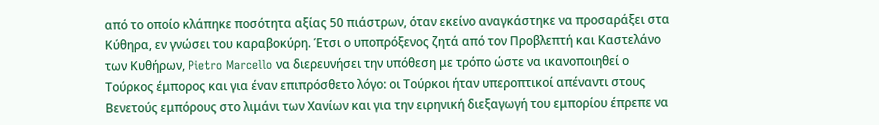από το οποίο κλάπηκε ποσότητα αξίας 50 πιάστρων, όταν εκείνο αναγκάστηκε να προσαράξει στα Κύθηρα, εν γνώσει του καραβοκύρη. Έτσι ο υποπρόξενος ζητά από τον Προβλεπτή και Καστελάνο των Κυθήρων, Pietro Marcello να διερευνήσει την υπόθεση με τρόπο ώστε να ικανοποιηθεί ο Τούρκος έμπορος και για έναν επιπρόσθετο λόγο: οι Τούρκοι ήταν υπεροπτικοί απέναντι στους Βενετούς εμπόρους στο λιμάνι των Χανίων και για την ειρηνική διεξαγωγή του εμπορίου έπρεπε να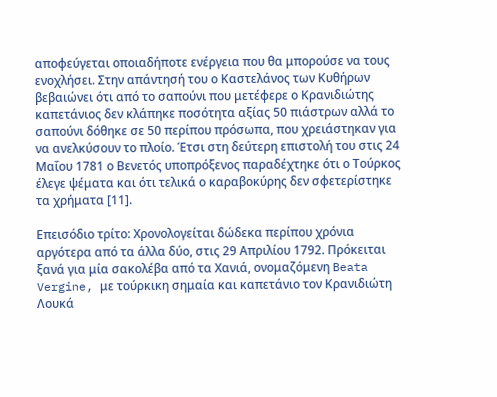αποφεύγεται οποιαδήποτε ενέργεια που θα μπορούσε να τους ενοχλήσει. Στην απάντησή του ο Καστελάνος των Κυθήρων βεβαιώνει ότι από το σαπούνι που μετέφερε ο Κρανιδιώτης καπετάνιος δεν κλάπηκε ποσότητα αξίας 50 πιάστρων αλλά το σαπούνι δόθηκε σε 50 περίπου πρόσωπα, που χρειάστηκαν για να ανελκύσουν το πλοίο. Έτσι στη δεύτερη επιστολή του στις 24 Μαΐου 1781 ο Βενετός υποπρόξενος παραδέχτηκε ότι ο Τούρκος έλεγε ψέματα και ότι τελικά ο καραβοκύρης δεν σφετερίστηκε τα χρήματα [11].

Επεισόδιο τρίτο: Χρονολογείται δώδεκα περίπου χρόνια αργότερα από τα άλλα δύο, στις 29 Απριλίου 1792. Πρόκειται ξανά για μία σακολέβα από τα Χανιά, ονομαζόμενη Beata Vergine, με τούρκικη σημαία και καπετάνιο τον Κρανιδιώτη Λουκά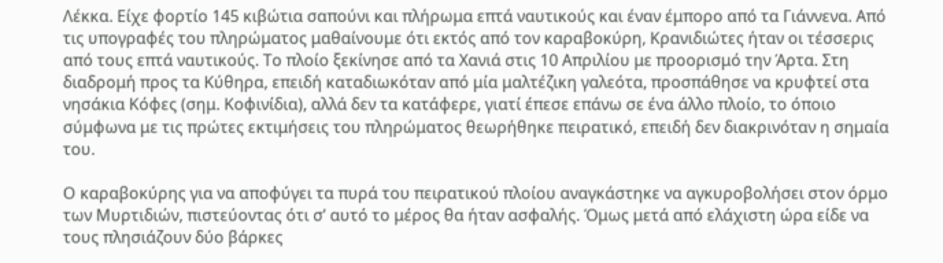Λέκκα. Είχε φορτίο 145 κιβώτια σαπούνι και πλήρωμα επτά ναυτικούς και έναν έμπορο από τα Γιάννενα. Από τις υπογραφές του πληρώματος μαθαίνουμε ότι εκτός από τον καραβοκύρη, Κρανιδιώτες ήταν οι τέσσερις από τους επτά ναυτικούς. Το πλοίο ξεκίνησε από τα Χανιά στις 10 Απριλίου με προορισμό την Άρτα. Στη διαδρομή προς τα Κύθηρα, επειδή καταδιωκόταν από μία μαλτέζικη γαλεότα, προσπάθησε να κρυφτεί στα νησάκια Κόφες (σημ. Κοφινίδια), αλλά δεν τα κατάφερε, γιατί έπεσε επάνω σε ένα άλλο πλοίο, το όποιο σύμφωνα με τις πρώτες εκτιμήσεις του πληρώματος θεωρήθηκε πειρατικό, επειδή δεν διακρινόταν η σημαία του.

Ο καραβοκύρης για να αποφύγει τα πυρά του πειρατικού πλοίου αναγκάστηκε να αγκυροβολήσει στον όρμο των Μυρτιδιών, πιστεύοντας ότι σ’ αυτό το μέρος θα ήταν ασφαλής. Όμως μετά από ελάχιστη ώρα είδε να τους πλησιάζουν δύο βάρκες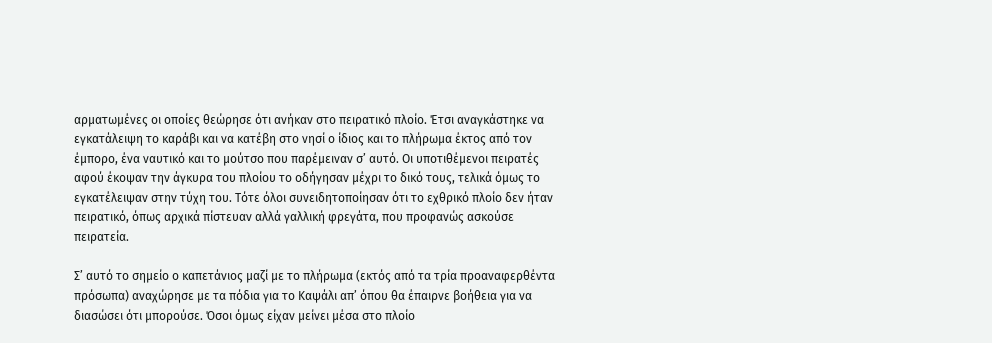αρματωμένες οι οποίες θεώρησε ότι ανήκαν στο πειρατικό πλοίο. Έτσι αναγκάστηκε να εγκατάλειψη το καράβι και να κατέβη στο νησί ο ίδιος και το πλήρωμα έκτος από τον έμπορο, ένα ναυτικό και το μούτσο που παρέμειναν σ’ αυτό. Οι υποτιθέμενοι πειρατές αφού έκοψαν την άγκυρα του πλοίου το οδήγησαν μέχρι το δικό τους, τελικά όμως το εγκατέλειψαν στην τύχη του. Τότε όλοι συνειδητοποίησαν ότι το εχθρικό πλοίο δεν ήταν πειρατικό, όπως αρχικά πίστευαν αλλά γαλλική φρεγάτα, που προφανώς ασκούσε πειρατεία.

Σ’ αυτό το σημείο ο καπετάνιος μαζί με το πλήρωμα (εκτός από τα τρία προαναφερθέντα πρόσωπα) αναχώρησε με τα πόδια για το Καψάλι απ’ όπου θα έπαιρνε βοήθεια για να διασώσει ότι μπορούσε. Όσοι όμως είχαν μείνει μέσα στο πλοίο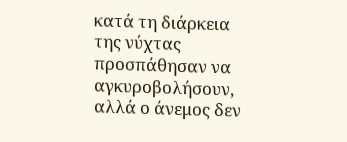κατά τη διάρκεια της νύχτας προσπάθησαν να αγκυροβολήσουν, αλλά ο άνεμος δεν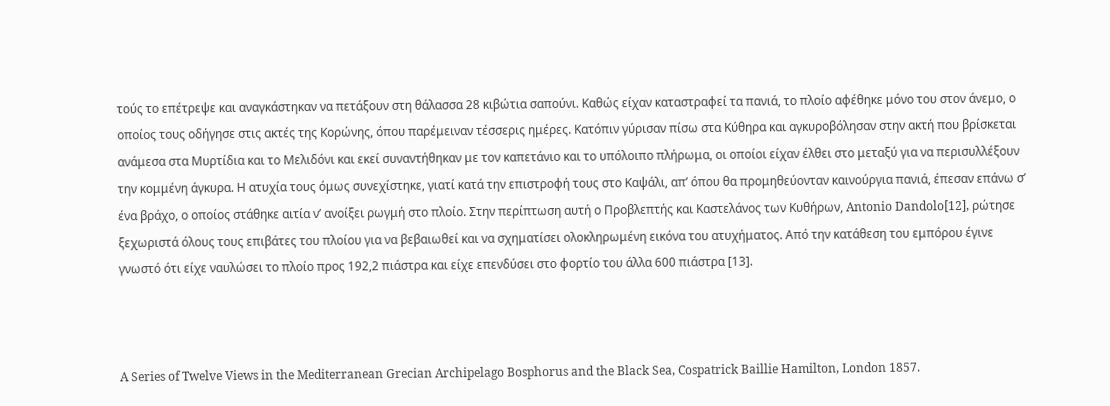τούς το επέτρεψε και αναγκάστηκαν να πετάξουν στη θάλασσα 28 κιβώτια σαπούνι. Καθώς είχαν καταστραφεί τα πανιά, το πλοίο αφέθηκε μόνο του στον άνεμο, ο οποίος τους οδήγησε στις ακτές της Κορώνης, όπου παρέμειναν τέσσερις ημέρες. Κατόπιν γύρισαν πίσω στα Κύθηρα και αγκυροβόλησαν στην ακτή που βρίσκεται ανάμεσα στα Μυρτίδια και το Μελιδόνι και εκεί συναντήθηκαν με τον καπετάνιο και το υπόλοιπο πλήρωμα, οι οποίοι είχαν έλθει στο μεταξύ για να περισυλλέξουν την κομμένη άγκυρα. Η ατυχία τους όμως συνεχίστηκε, γιατί κατά την επιστροφή τους στο Καψάλι, απ’ όπου θα προμηθεύονταν καινούργια πανιά, έπεσαν επάνω σ’ ένα βράχο, ο οποίος στάθηκε αιτία ν’ ανοίξει ρωγμή στο πλοίο. Στην περίπτωση αυτή ο Προβλεπτής και Καστελάνος των Κυθήρων, Antonio Dandolo[12], ρώτησε ξεχωριστά όλους τους επιβάτες του πλοίου για να βεβαιωθεί και να σχηματίσει ολοκληρωμένη εικόνα του ατυχήματος. Από την κατάθεση του εμπόρου έγινε γνωστό ότι είχε ναυλώσει το πλοίο προς 192,2 πιάστρα και είχε επενδύσει στο φορτίο του άλλα 600 πιάστρα [13].



A Series of Twelve Views in the Mediterranean Grecian Archipelago Bosphorus and the Black Sea, Cospatrick Baillie Hamilton, London 1857.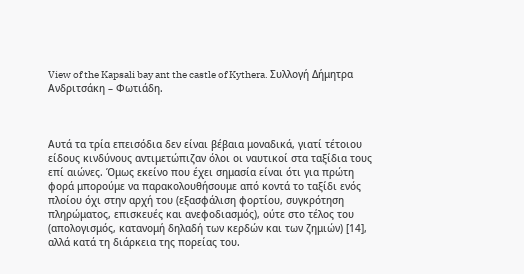View of the Kapsali bay ant the castle of Kythera. Συλλογή Δήμητρα Ανδριτσάκη – Φωτιάδη.



Αυτά τα τρία επεισόδια δεν είναι βέβαια μοναδικά, γιατί τέτοιου είδους κινδύνους αντιμετώπιζαν όλοι οι ναυτικοί στα ταξίδια τους επί αιώνες. Όμως εκείνο που έχει σημασία είναι ότι για πρώτη φορά μπορούμε να παρακολουθήσουμε από κοντά το ταξίδι ενός πλοίου όχι στην αρχή του (εξασφάλιση φορτίου, συγκρότηση πληρώματος, επισκευές και ανεφοδιασμός), ούτε στο τέλος του (απολογισμός, κατανομή δηλαδή των κερδών και των ζημιών) [14], αλλά κατά τη διάρκεια της πορείας του.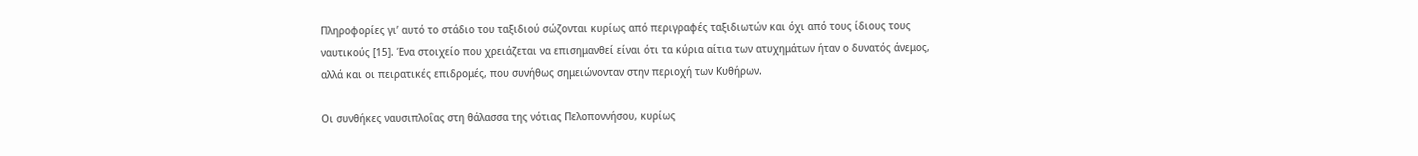Πληροφορίες γι’ αυτό το στάδιο του ταξιδιού σώζονται κυρίως από περιγραφές ταξιδιωτών και όχι από τους ίδιους τους ναυτικούς [15]. Ένα στοιχείο που χρειάζεται να επισημανθεί είναι ότι τα κύρια αίτια των ατυχημάτων ήταν ο δυνατός άνεμος, αλλά και οι πειρατικές επιδρομές, που συνήθως σημειώνονταν στην περιοχή των Κυθήρων.

Οι συνθήκες ναυσιπλοΐας στη θάλασσα της νότιας Πελοποννήσου, κυρίως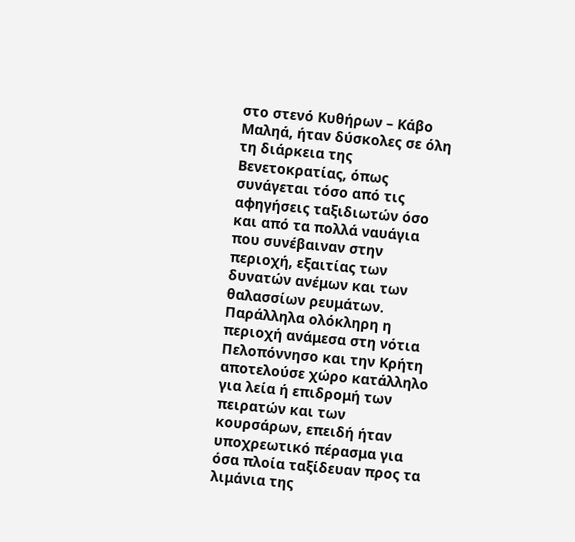στο στενό Κυθήρων – Κάβο Μαληά, ήταν δύσκολες σε όλη τη διάρκεια της Βενετοκρατίας, όπως συνάγεται τόσο από τις αφηγήσεις ταξιδιωτών όσο και από τα πολλά ναυάγια που συνέβαιναν στην περιοχή, εξαιτίας των δυνατών ανέμων και των θαλασσίων ρευμάτων. Παράλληλα ολόκληρη η περιοχή ανάμεσα στη νότια Πελοπόννησο και την Κρήτη αποτελούσε χώρο κατάλληλο για λεία ή επιδρομή των πειρατών και των κουρσάρων, επειδή ήταν υποχρεωτικό πέρασμα για όσα πλοία ταξίδευαν προς τα λιμάνια της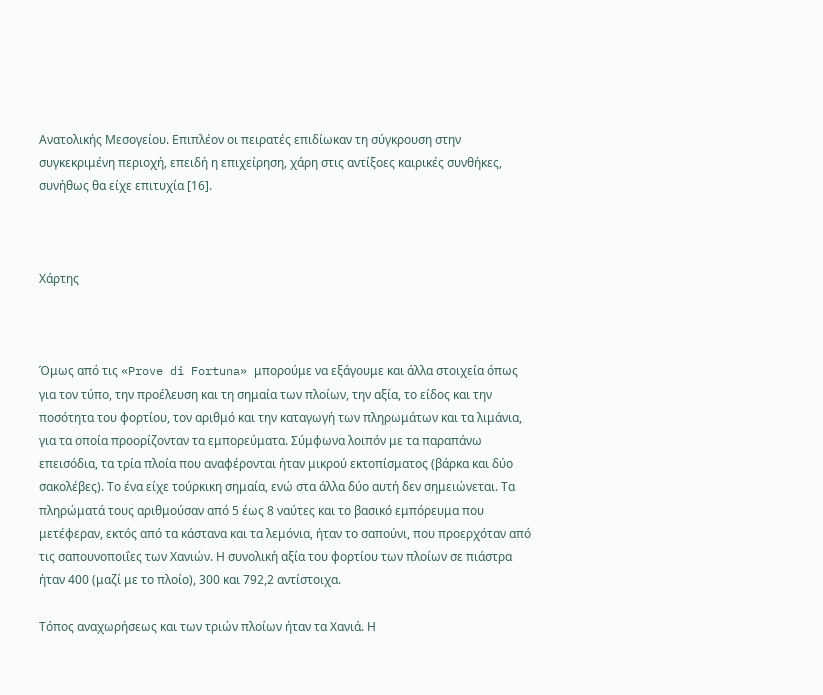Ανατολικής Μεσογείου. Επιπλέον οι πειρατές επιδίωκαν τη σύγκρουση στην συγκεκριμένη περιοχή, επειδή η επιχείρηση, χάρη στις αντίξοες καιρικές συνθήκες, συνήθως θα είχε επιτυχία [16].



Χάρτης



Όμως από τις «Prove di Fortuna» μπορούμε να εξάγουμε και άλλα στοιχεία όπως για τον τύπο, την προέλευση και τη σημαία των πλοίων, την αξία, το είδος και την ποσότητα του φορτίου, τον αριθμό και την καταγωγή των πληρωμάτων και τα λιμάνια, για τα οποία προορίζονταν τα εμπορεύματα. Σύμφωνα λοιπόν με τα παραπάνω επεισόδια, τα τρία πλοία που αναφέρονται ήταν μικρού εκτοπίσματος (βάρκα και δύο σακολέβες). Το ένα είχε τούρκικη σημαία, ενώ στα άλλα δύο αυτή δεν σημειώνεται. Τα πληρώματά τους αριθμούσαν από 5 έως 8 ναύτες και το βασικό εμπόρευμα που μετέφεραν, εκτός από τα κάστανα και τα λεμόνια, ήταν το σαπούνι, που προερχόταν από τις σαπουνοποιΐες των Χανιών. Η συνολική αξία του φορτίου των πλοίων σε πιάστρα ήταν 400 (μαζί με το πλοίο), 300 και 792,2 αντίστοιχα.

Τόπος αναχωρήσεως και των τριών πλοίων ήταν τα Χανιά. Η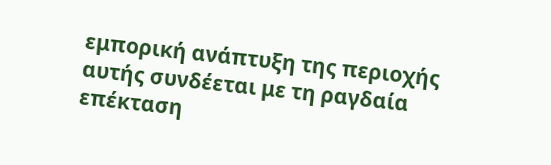εμπορική ανάπτυξη της περιοχής αυτής συνδέεται με τη ραγδαία επέκταση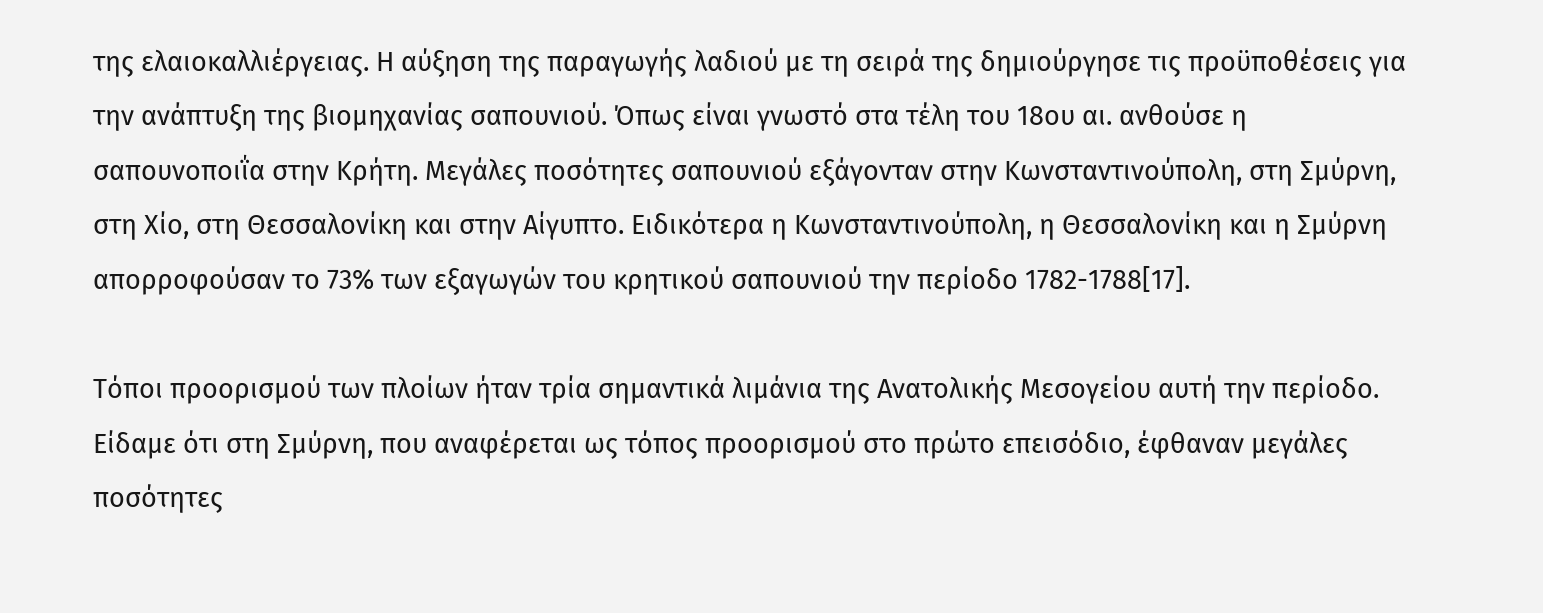της ελαιοκαλλιέργειας. Η αύξηση της παραγωγής λαδιού με τη σειρά της δημιούργησε τις προϋποθέσεις για την ανάπτυξη της βιομηχανίας σαπουνιού. Όπως είναι γνωστό στα τέλη του 18ου αι. ανθούσε η σαπουνοποιΐα στην Κρήτη. Μεγάλες ποσότητες σαπουνιού εξάγονταν στην Κωνσταντινούπολη, στη Σμύρνη, στη Χίο, στη Θεσσαλονίκη και στην Αίγυπτο. Ειδικότερα η Κωνσταντινούπολη, η Θεσσαλονίκη και η Σμύρνη απορροφούσαν το 73% των εξαγωγών του κρητικού σαπουνιού την περίοδο 1782-1788[17].

Τόποι προορισμού των πλοίων ήταν τρία σημαντικά λιμάνια της Ανατολικής Μεσογείου αυτή την περίοδο. Είδαμε ότι στη Σμύρνη, που αναφέρεται ως τόπος προορισμού στο πρώτο επεισόδιο, έφθαναν μεγάλες ποσότητες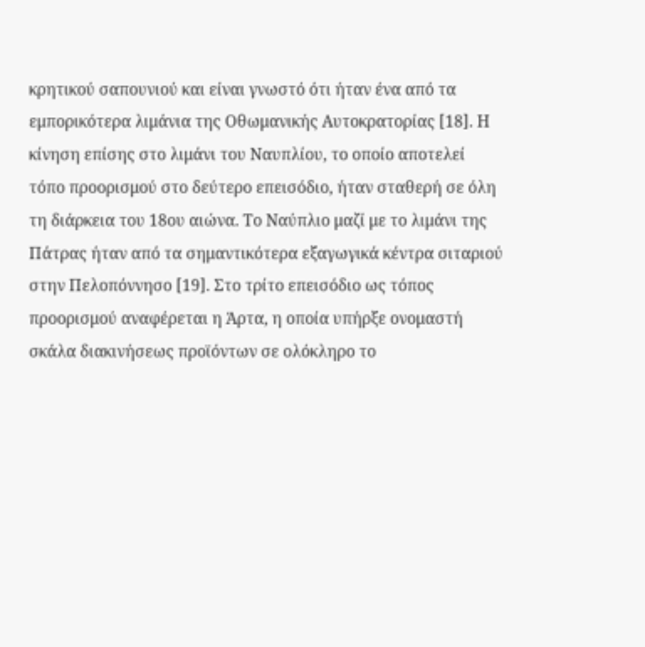κρητικού σαπουνιού και είναι γνωστό ότι ήταν ένα από τα εμπορικότερα λιμάνια της Οθωμανικής Αυτοκρατορίας [18]. Η κίνηση επίσης στο λιμάνι του Ναυπλίου, το οποίο αποτελεί τόπο προορισμού στο δεύτερο επεισόδιο, ήταν σταθερή σε όλη τη διάρκεια του 18ου αιώνα. Το Ναύπλιο μαζί με το λιμάνι της Πάτρας ήταν από τα σημαντικότερα εξαγωγικά κέντρα σιταριού στην Πελοπόννησο [19]. Στο τρίτο επεισόδιο ως τόπος προορισμού αναφέρεται η Άρτα, η οποία υπήρξε ονομαστή σκάλα διακινήσεως προϊόντων σε ολόκληρο το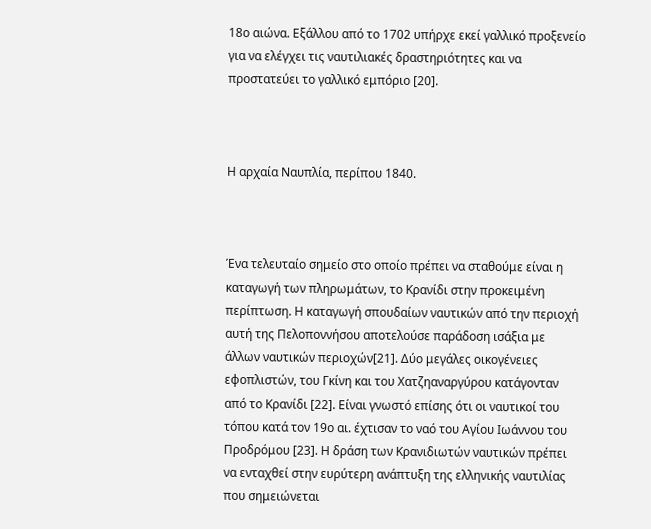18ο αιώνα. Εξάλλου από το 1702 υπήρχε εκεί γαλλικό προξενείο για να ελέγχει τις ναυτιλιακές δραστηριότητες και να προστατεύει το γαλλικό εμπόριο [20].



Η αρχαία Ναυπλία, περίπου 1840.



Ένα τελευταίο σημείο στο οποίο πρέπει να σταθούμε είναι η καταγωγή των πληρωμάτων, το Κρανίδι στην προκειμένη περίπτωση. Η καταγωγή σπουδαίων ναυτικών από την περιοχή αυτή της Πελοποννήσου αποτελούσε παράδοση ισάξια με άλλων ναυτικών περιοχών[21]. Δύο μεγάλες οικογένειες εφοπλιστών, του Γκίνη και του Χατζηαναργύρου κατάγονταν από το Κρανίδι [22]. Είναι γνωστό επίσης ότι οι ναυτικοί του τόπου κατά τον 19ο αι. έχτισαν το ναό του Αγίου Ιωάννου του Προδρόμου [23]. Η δράση των Κρανιδιωτών ναυτικών πρέπει να ενταχθεί στην ευρύτερη ανάπτυξη της ελληνικής ναυτιλίας που σημειώνεται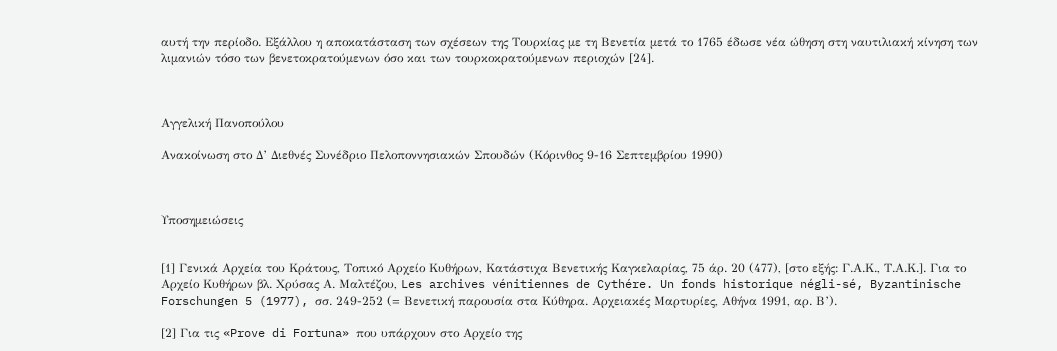αυτή την περίοδο. Εξάλλου η αποκατάσταση των σχέσεων της Τουρκίας με τη Βενετία μετά το 1765 έδωσε νέα ώθηση στη ναυτιλιακή κίνηση των λιμανιών τόσο των βενετοκρατούμενων όσο και των τουρκοκρατούμενων περιοχών [24].



Αγγελική Πανοπούλου

Ανακοίνωση στο Δ’ Διεθνές Συνέδριο Πελοποννησιακών Σπουδών (Κόρινθος 9-16 Σεπτεμβρίου 1990)



Υποσημειώσεις


[1] Γενικά Αρχεία του Κράτους, Τοπικό Αρχείο Κυθήρων, Κατάστιχα Βενετικής Καγκελαρίας, 75 άρ. 20 (477), [στο εξής: Γ.Α.Κ., Τ.Α.Κ.]. Για το Αρχείο Κυθήρων βλ. Χρύσας Α. Μαλτέζου, Les archives vénitiennes de Cythére. Un fonds historique négli-sé, Byzantinische Forschungen 5 (1977), σσ. 249-252 (= Βενετική παρουσία στα Κύθηρα. Αρχειακές Μαρτυρίες, Αθήνα 1991, αρ. Β’).

[2] Για τις «Prove di Fortuna» που υπάρχουν στο Αρχείο της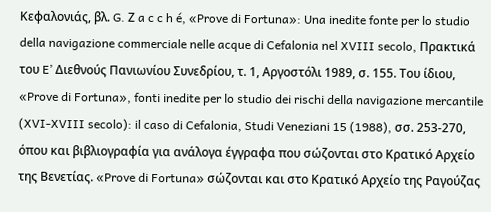Κεφαλονιάς, βλ. G. Ζ a c c h é, «Prove di Fortuna»: Una inedite fonte per lo studio della navigazione commerciale nelle acque di Cefalonia nel XVIII secolo, Πρακτικά του E’ Διεθνούς Πανιωνίου Συνεδρίου, τ. 1, Αργοστόλι 1989, σ. 155. Του ίδιου, «Prove di Fortuna», fonti inedite per lo studio dei rischi della navigazione mercantile (XVI-XVIII secolo): il caso di Cefalonia, Studi Veneziani 15 (1988), σσ. 253-270, όπου και βιβλιογραφία για ανάλογα έγγραφα που σώζονται στο Κρατικό Αρχείο της Βενετίας. «Prove di Fortuna» σώζονται και στο Κρατικό Αρχείο της Ραγούζας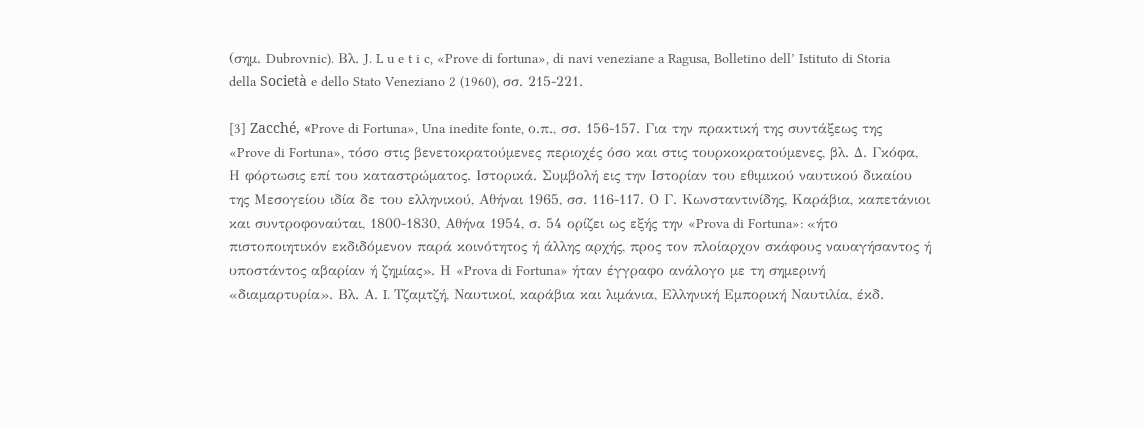(σημ. Dubrovnic). Βλ. J. L u e t i c, «Prove di fortuna», di navi veneziane a Ragusa, Bolletino dell’ Istituto di Storia della Società e dello Stato Veneziano 2 (1960), σσ. 215-221.

[3] Zacché, «Prove di Fortuna», Una inedite fonte, ο.π., σσ. 156-157. Για την πρακτική της συντάξεως της «Prove di Fortuna», τόσο στις βενετοκρατούμενες περιοχές όσο και στις τουρκοκρατούμενες, βλ. Δ. Γκόφα, Η φόρτωσις επί του καταστρώματος. Ιστορικά. Συμβολή εις την Ιστορίαν του εθιμικού ναυτικού δικαίου της Μεσογείου ιδία δε του ελληνικού, Αθήναι 1965, σσ. 116-117. Ο Γ. Κωνσταντινίδης, Καράβια, καπετάνιοι και συντροφοναύται, 1800-1830, Αθήνα 1954, σ. 54 ορίζει ως εξής την «Prova di Fortuna»: «ήτο πιστοποιητικόν εκδιδόμενον παρά κοινότητος ή άλλης αρχής, προς τον πλοίαρχον σκάφους ναυαγήσαντος ή υποστάντος αβαρίαν ή ζημίας». Η «Prova di Fortuna» ήταν έγγραφο ανάλογο με τη σημερινή «διαμαρτυρία». Βλ. Α. I. Τζαμτζή, Ναυτικοί, καράβια και λιμάνια, Ελληνική Εμπορική Ναυτιλία, έκδ.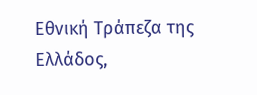Εθνική Τράπεζα της Ελλάδος,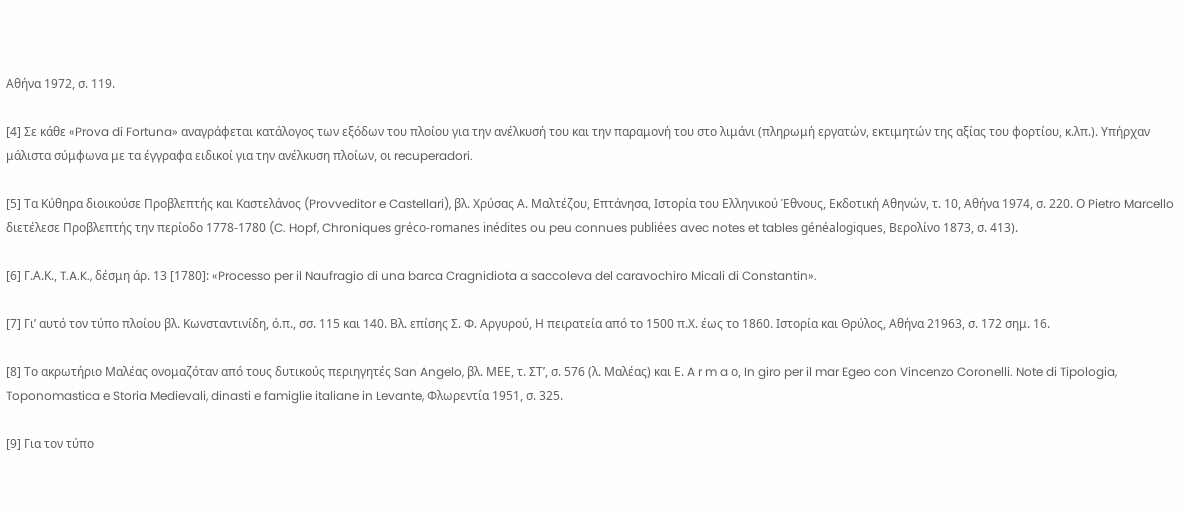Αθήνα 1972, σ. 119.

[4] Σε κάθε «Prova di Fortuna» αναγράφεται κατάλογος των εξόδων του πλοίου για την ανέλκυσή του και την παραμονή του στο λιμάνι (πληρωμή εργατών, εκτιμητών της αξίας του φορτίου, κ.λπ.). Υπήρχαν μάλιστα σύμφωνα με τα έγγραφα ειδικοί για την ανέλκυση πλοίων, οι recuperadori.

[5] Τα Κύθηρα διοικούσε Προβλεπτής και Καστελάνος (Provveditor e Castellari), βλ. Χρύσας Α. Μαλτέζου, Επτάνησα, Ιστορία του Ελληνικού Έθνους, Εκδοτική Αθηνών, τ. 10, Αθήνα 1974, σ. 220. Ο Pietro Marcello διετέλεσε Προβλεπτής την περίοδο 1778-1780 (C. Hopf, Chroniques gréco-romanes inédites ou peu connues publiées avec notes et tables généalogiques, Βερολίνο 1873, σ. 413).

[6] Γ.Α.Κ., T.A.K., δέσμη άρ. 13 [1780]: «Processo per il Naufragio di una barca Cragnidiota a saccoleva del caravochiro Micali di Constantin».

[7] Γι’ αυτό τον τύπο πλοίου βλ. Κωνσταντινίδη, ό.π., σσ. 115 και 140. Βλ. επίσης Σ. Φ. Αργυρού, Η πειρατεία από το 1500 π.Χ. έως το 1860. Ιστορία και Θρύλος, Αθήνα 21963, σ. 172 σημ. 16.

[8] Το ακρωτήριο Μαλέας ονομαζόταν από τους δυτικούς περιηγητές San Angelo, βλ. ΜΕΕ, τ. ΣΤ’, σ. 576 (λ. Μαλέας) και Ε. A r m a ο, In giro per il mar Egeo con Vincenzo Coronelli. Note di Tipologia, Toponomastica e Storia Medievali, dinasti e famiglie italiane in Levante, Φλωρεντία 1951, σ. 325.

[9] Για τον τύπο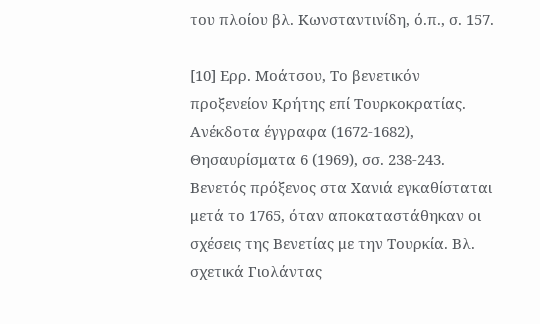του πλοίου βλ. Κωνσταντινίδη, ό.π., σ. 157.

[10] Ερρ. Μοάτσου, Το βενετικόν προξενείον Κρήτης επί Τουρκοκρατίας. Ανέκδοτα έγγραφα (1672-1682), Θησαυρίσματα 6 (1969), σσ. 238-243. Βενετός πρόξενος στα Χανιά εγκαθίσταται μετά το 1765, όταν αποκαταστάθηκαν οι σχέσεις της Βενετίας με την Τουρκία. Βλ. σχετικά Γιολάντας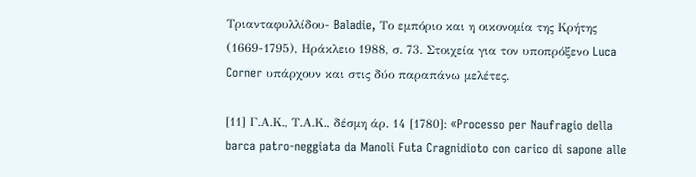Τριανταφυλλίδου- Baladie, Το εμπόριο και η οικονομία της Κρήτης (1669-1795), Ηράκλειο 1988, σ. 73. Στοιχεία για τον υποπρόξενο Luca Corner υπάρχουν και στις δύο παραπάνω μελέτες.

[11] Γ.Α.Κ., Τ.Α.Κ., δέσμη άρ. 14 [1780]: «Processo per Naufragio della barca patro-neggiata da Manoli Futa Cragnidioto con carico di sapone alle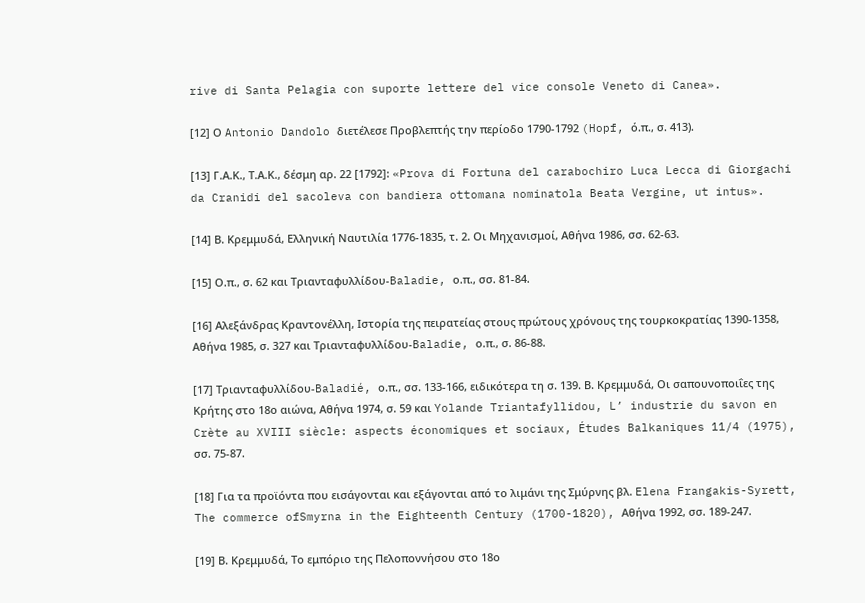rive di Santa Pelagia con suporte lettere del vice console Veneto di Canea».

[12] Ο Antonio Dandolo διετέλεσε Προβλεπτής την περίοδο 1790-1792 (Hopf, ό.π., σ. 413).

[13] Γ.Α.Κ., Τ.Α.Κ., δέσμη αρ. 22 [1792]: «Prova di Fortuna del carabochiro Luca Lecca di Giorgachi da Cranidi del sacoleva con bandiera ottomana nominatola Beata Vergine, ut intus».

[14] Β. Κρεμμυδά, Ελληνική Ναυτιλία 1776-1835, τ. 2. Οι Μηχανισμοί, Αθήνα 1986, σσ. 62-63.

[15] Ο.π., σ. 62 και Τριανταφυλλίδου-Baladie, ο.π., σσ. 81-84.

[16] Αλεξάνδρας Κραντονέλλη, Ιστορία της πειρατείας στους πρώτους χρόνους της τουρκοκρατίας 1390-1358, Αθήνα 1985, σ. 327 και Τριανταφυλλίδου-Baladie, ο.π., σ. 86-88.

[17] Τριανταφυλλίδου-Baladié, ο.π., σσ. 133-166, ειδικότερα τη σ. 139. Β. Κρεμμυδά, Οι σαπουνοποιΐες της Κρήτης στο 18ο αιώνα, Αθήνα 1974, σ. 59 και Yolande Triantafyllidou, L’ industrie du savon en Crète au XVIII siècle: aspects économiques et sociaux, Études Balkaniques 11/4 (1975), σσ. 75-87.

[18] Για τα προϊόντα που εισάγονται και εξάγονται από το λιμάνι της Σμύρνης βλ. Elena Frangakis-Syrett, The commerce ofSmyrna in the Eighteenth Century (1700-1820), Αθήνα 1992, σσ. 189-247.

[19] Β. Κρεμμυδά, Το εμπόριο της Πελοποννήσου στο 18ο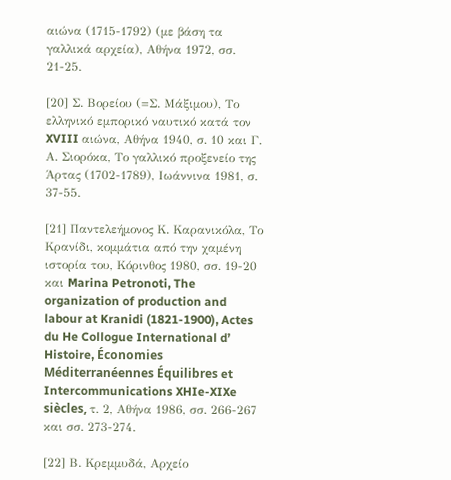αιώνα (1715-1792) (με βάση τα γαλλικά αρχεία), Αθήνα 1972, σσ. 21-25.

[20] Σ. Βορείου (=Σ. Μάξιμου), Το ελληνικό εμπορικό ναυτικό κατά τον XVIII αιώνα, Αθήνα 1940, σ. 10 και Γ. Α. Σιορόκα, Το γαλλικό προξενείο της Άρτας (1702-1789), Ιωάννινα 1981, σ. 37-55.

[21] Παντελεήμονος Κ. Καρανικόλα, Το Κρανίδι, κομμάτια από την χαμένη ιστορία του, Κόρινθος 1980, σσ. 19-20 και Marina Petronoti, The organization of production and labour at Kranidi (1821-1900), Actes du He Collogue International d’ Histoire, Économies Méditerranéennes Équilibres et Intercommunications XHIe-XIXe siècles, τ. 2, Αθήνα 1986, σσ. 266-267 και σσ. 273-274.

[22] Β. Κρεμμυδά, Αρχείο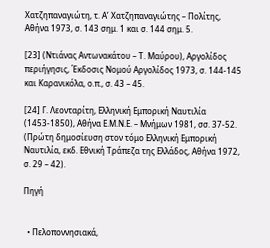Χατζηπαναγιώτη, τ. Α’ Χατζηπαναγιώτης – Πολίτης, Αθήνα 1973, σ. 143 σημ. 1 και σ. 144 σημ. 5.

[23] (Ντιάνας Αντωνακάτου – Τ. Μαύρου), Αργολίδος περιήγησις, Έκδοσις Νομού Αργολίδος 1973, σ. 144-145 και Καρανικόλα, ο.π., σ. 43 – 45.

[24] Γ. Λεονταρίτη, Ελληνική Εμπορική Ναυτιλία (1453-1850), Αθήνα Ε.Μ.Ν.Ε. – Μνήμων 1981, σσ. 37-52. (Πρώτη δημοσίευση στον τόμο Ελληνική Εμπορική Ναυτιλία, εκδ. Εθνική Τράπεζα της Ελλάδος, Αθήνα 1972, σ. 29 – 42).

Πηγή


  • Πελοποννησιακά,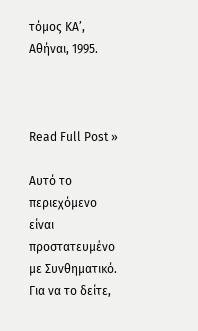τόμος ΚΑ’, Αθήναι, 1995.



Read Full Post »

Αυτό το περιεχόμενο είναι προστατευμένο με Συνθηματικό. Για να το δείτε,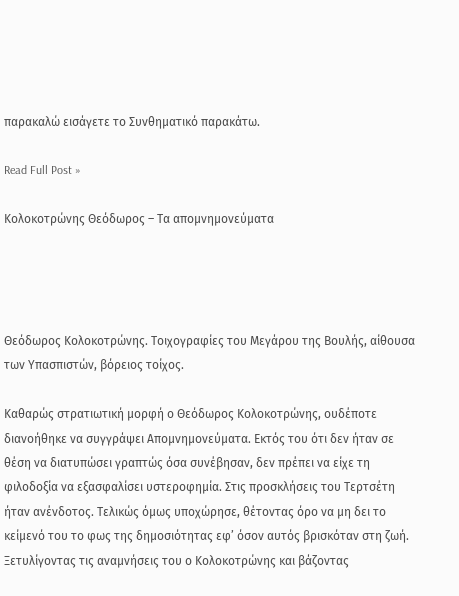παρακαλώ εισάγετε το Συνθηματικό παρακάτω.

Read Full Post »

Κολοκοτρώνης Θεόδωρος – Τα απομνημονεύματα




Θεόδωρος Κολοκοτρώνης. Τοιχογραφίες του Μεγάρου της Βουλής, αίθουσα των Υπασπιστών, βόρειος τοίχος.

Καθαρώς στρατιωτική μορφή ο Θεόδωρος Κολοκοτρώνης, ουδέποτε διανοήθηκε να συγγράψει Απομνημονεύματα. Εκτός του ότι δεν ήταν σε θέση να διατυπώσει γραπτώς όσα συνέβησαν, δεν πρέπει να είχε τη φιλοδοξία να εξασφαλίσει υστεροφημία. Στις προσκλήσεις του Τερτσέτη ήταν ανένδοτος. Τελικώς όμως υποχώρησε, θέτοντας όρο να μη δει το κείμενό του το φως της δημοσιότητας εφ’ όσον αυτός βρισκόταν στη ζωή. Ξετυλίγοντας τις αναμνήσεις του ο Κολοκοτρώνης και βάζοντας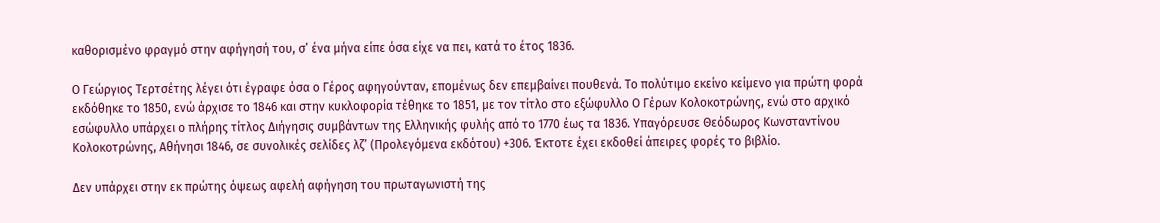καθορισμένο φραγμό στην αφήγησή του, σ’ ένα μήνα είπε όσα είχε να πει, κατά το έτος 1836.

Ο Γεώργιος Τερτσέτης λέγει ότι έγραφε όσα ο Γέρος αφηγούνταν, επομένως δεν επεμβαίνει πουθενά. Το πολύτιμο εκείνο κείμενο για πρώτη φορά εκδόθηκε το 1850, ενώ άρχισε το 1846 και στην κυκλοφορία τέθηκε το 1851, με τον τίτλο στο εξώφυλλο Ο Γέρων Κολοκοτρώνης, ενώ στο αρχικό εσώφυλλο υπάρχει ο πλήρης τίτλος Διήγησις συμβάντων της Ελληνικής φυλής από το 1770 έως τα 1836. Υπαγόρευσε Θεόδωρος Κωνσταντίνου Κολοκοτρώνης, Αθήνησι 1846, σε συνολικές σελίδες λζ’ (Προλεγόμενα εκδότου) +306. Έκτοτε έχει εκδοθεί άπειρες φορές το βιβλίο.

Δεν υπάρχει στην εκ πρώτης όψεως αφελή αφήγηση του πρωταγωνιστή της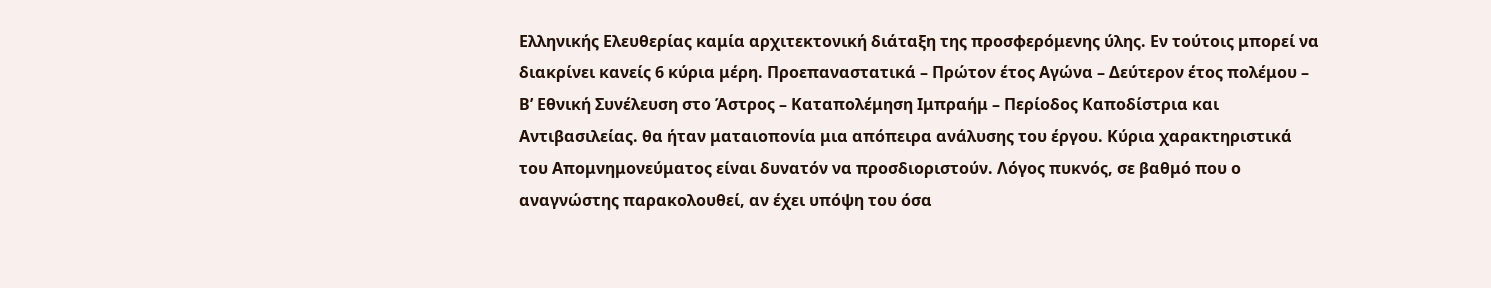Ελληνικής Ελευθερίας καμία αρχιτεκτονική διάταξη της προσφερόμενης ύλης. Εν τούτοις μπορεί να διακρίνει κανείς 6 κύρια μέρη. Προεπαναστατικά – Πρώτον έτος Αγώνα – Δεύτερον έτος πολέμου – Β’ Εθνική Συνέλευση στο Άστρος – Καταπολέμηση Ιμπραήμ – Περίοδος Καποδίστρια και Αντιβασιλείας. θα ήταν ματαιοπονία μια απόπειρα ανάλυσης του έργου. Κύρια χαρακτηριστικά του Απομνημονεύματος είναι δυνατόν να προσδιοριστούν. Λόγος πυκνός, σε βαθμό που ο αναγνώστης παρακολουθεί, αν έχει υπόψη του όσα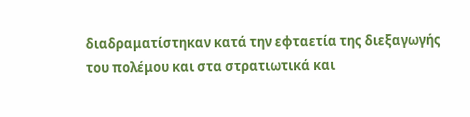διαδραματίστηκαν κατά την εφταετία της διεξαγωγής του πολέμου και στα στρατιωτικά και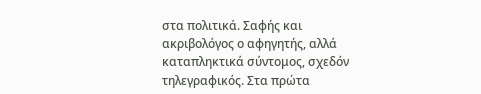στα πολιτικά. Σαφής και ακριβολόγος ο αφηγητής, αλλά καταπληκτικά σύντομος, σχεδόν τηλεγραφικός. Στα πρώτα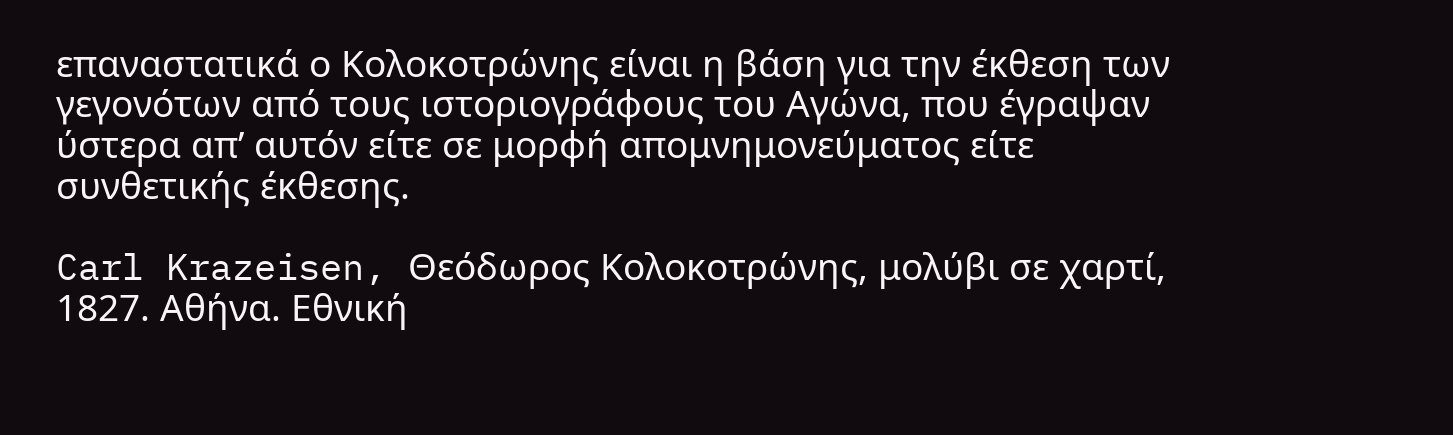επαναστατικά ο Κολοκοτρώνης είναι η βάση για την έκθεση των γεγονότων από τους ιστοριογράφους του Αγώνα, που έγραψαν ύστερα απ’ αυτόν είτε σε μορφή απομνημονεύματος είτε συνθετικής έκθεσης.

Carl Krazeisen, Θεόδωρος Κολοκοτρώνης, μολύβι σε χαρτί, 1827. Αθήνα. Εθνική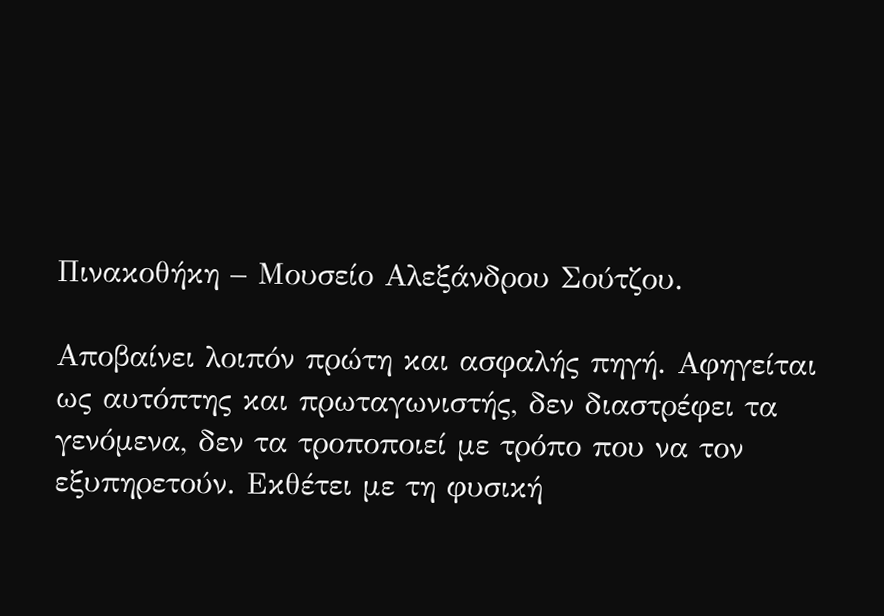Πινακοθήκη – Μουσείο Αλεξάνδρου Σούτζου.

Αποβαίνει λοιπόν πρώτη και ασφαλής πηγή. Αφηγείται ως αυτόπτης και πρωταγωνιστής, δεν διαστρέφει τα γενόμενα, δεν τα τροποποιεί με τρόπο που να τον εξυπηρετούν. Εκθέτει με τη φυσική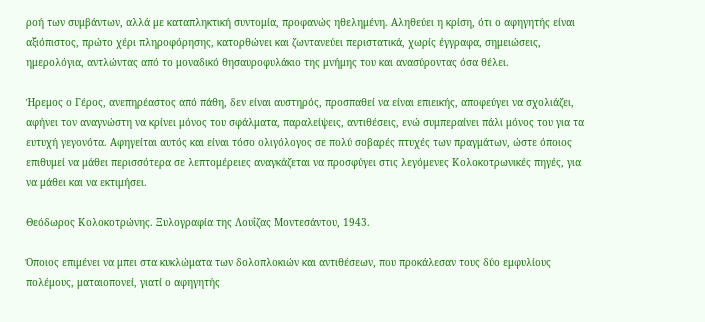ροή των συμβάντων, αλλά με καταπληκτική συντομία, προφανώς ηθελημένη. Αληθεύει η κρίση, ότι ο αφηγητής είναι αξιόπιστος, πρώτο χέρι πληροφόρησης, κατορθώνει και ζωντανεύει περιστατικά, χωρίς έγγραφα, σημειώσεις, ημερολόγια, αντλώντας από το μοναδικό θησαυροφυλάκιο της μνήμης του και ανασύροντας όσα θέλει.

Ήρεμος ο Γέρος, ανεπηρέαστος από πάθη, δεν είναι αυστηρός, προσπαθεί να είναι επιεικής, αποφεύγει να σχολιάζει, αφήνει τον αναγνώστη να κρίνει μόνος του σφάλματα, παραλείψεις, αντιθέσεις, ενώ συμπεραίνει πάλι μόνος του για τα ευτυχή γεγονότα. Αφηγείται αυτός και είναι τόσο ολιγόλογος σε πολύ σοβαρές πτυχές των πραγμάτων, ώστε όποιος επιθυμεί να μάθει περισσότερα σε λεπτομέρειες αναγκάζεται να προσφύγει στις λεγόμενες Κολοκοτρωνικές πηγές, για να μάθει και να εκτιμήσει.

Θεόδωρος Κολοκοτρώνης. Ξυλογραφία της Λουΐζας Μοντεσάντου, 1943.

Όποιος επιμένει να μπει στα κυκλώματα των δολοπλοκιών και αντιθέσεων, που προκάλεσαν τους δύο εμφυλίους πολέμους, ματαιοπονεί, γιατί ο αφηγητής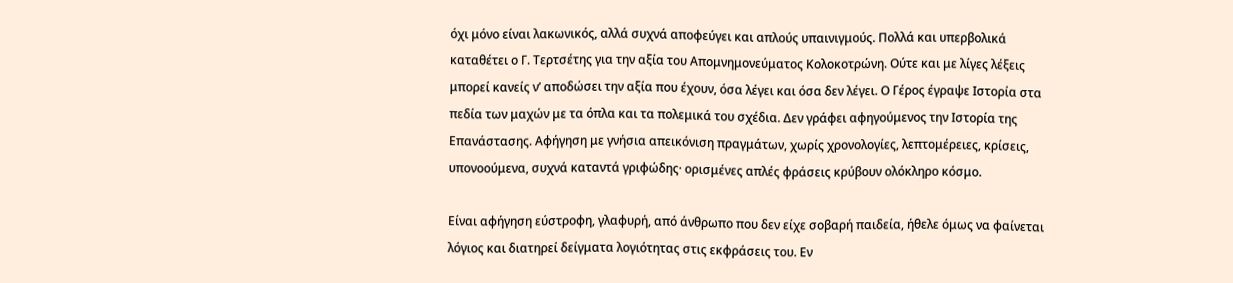όχι μόνο είναι λακωνικός, αλλά συχνά αποφεύγει και απλούς υπαινιγμούς. Πολλά και υπερβολικά καταθέτει ο Γ. Τερτσέτης για την αξία του Απομνημονεύματος Κολοκοτρώνη. Ούτε και με λίγες λέξεις μπορεί κανείς ν’ αποδώσει την αξία που έχουν, όσα λέγει και όσα δεν λέγει. Ο Γέρος έγραψε Ιστορία στα πεδία των μαχών με τα όπλα και τα πολεμικά του σχέδια. Δεν γράφει αφηγούμενος την Ιστορία της Επανάστασης. Αφήγηση με γνήσια απεικόνιση πραγμάτων, χωρίς χρονολογίες, λεπτομέρειες, κρίσεις, υπονοούμενα, συχνά καταντά γριφώδης· ορισμένες απλές φράσεις κρύβουν ολόκληρο κόσμο.

Είναι αφήγηση εύστροφη, γλαφυρή, από άνθρωπο που δεν είχε σοβαρή παιδεία, ήθελε όμως να φαίνεται λόγιος και διατηρεί δείγματα λογιότητας στις εκφράσεις του. Εν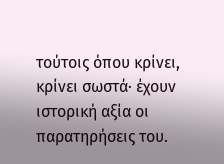τούτοις όπου κρίνει, κρίνει σωστά· έχουν ιστορική αξία οι παρατηρήσεις του.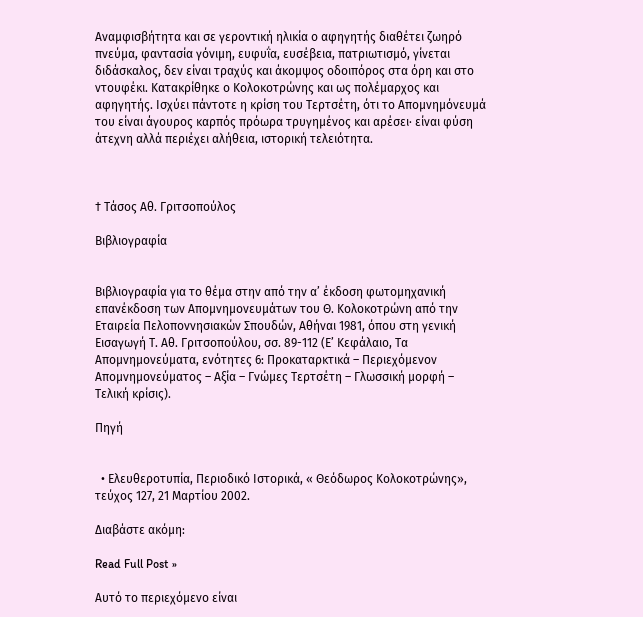Αναμφισβήτητα και σε γεροντική ηλικία ο αφηγητής διαθέτει ζωηρό πνεύμα, φαντασία γόνιμη, ευφυΐα, ευσέβεια, πατριωτισμό, γίνεται διδάσκαλος, δεν είναι τραχύς και άκομψος οδοιπόρος στα όρη και στο ντουφέκι. Κατακρίθηκε ο Κολοκοτρώνης και ως πολέμαρχος και αφηγητής. Ισχύει πάντοτε η κρίση του Τερτσέτη, ότι το Απομνημόνευμά του είναι άγουρος καρπός πρόωρα τρυγημένος και αρέσει· είναι φύση άτεχνη αλλά περιέχει αλήθεια, ιστορική τελειότητα.



† Τάσος Αθ. Γριτσοπούλος

Βιβλιογραφία


Βιβλιογραφία για το θέμα στην από την α’ έκδοση φωτομηχανική επανέκδοση των Απομνημονευμάτων του Θ. Κολοκοτρώνη από την Εταιρεία Πελοποννησιακών Σπουδών, Αθήναι 1981, όπου στη γενική Εισαγωγή Τ. Αθ. Γριτσοπούλου, σσ. 89-112 (Ε’ Κεφάλαιο, Τα Απομνημονεύματα, ενότητες 6: Προκαταρκτικά – Περιεχόμενον Απομνημονεύματος – Αξία – Γνώμες Τερτσέτη – Γλωσσική μορφή – Τελική κρίσις).

Πηγή


  • Ελευθεροτυπία, Περιοδικό Ιστορικά, « Θεόδωρος Κολοκοτρώνης», τεύχος 127, 21 Μαρτίου 2002.

Διαβάστε ακόμη:

Read Full Post »

Αυτό το περιεχόμενο είναι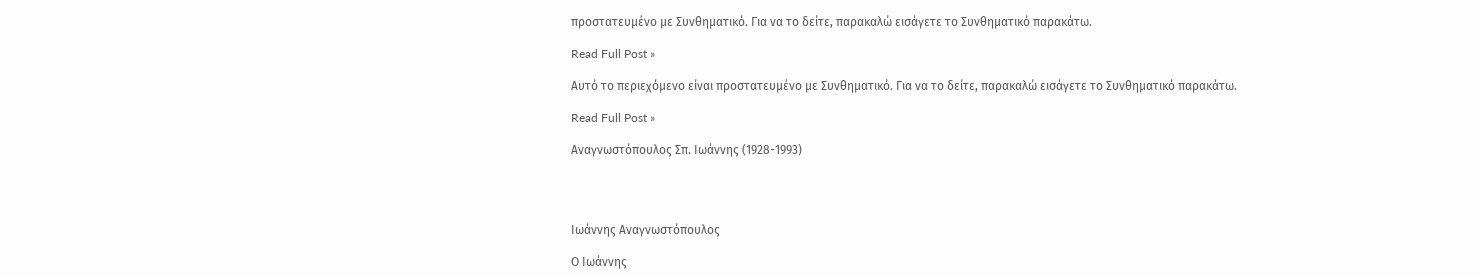προστατευμένο με Συνθηματικό. Για να το δείτε, παρακαλώ εισάγετε το Συνθηματικό παρακάτω.

Read Full Post »

Αυτό το περιεχόμενο είναι προστατευμένο με Συνθηματικό. Για να το δείτε, παρακαλώ εισάγετε το Συνθηματικό παρακάτω.

Read Full Post »

Αναγνωστόπουλος Σπ. Ιωάννης (1928-1993)




Ιωάννης Αναγνωστόπουλος

Ο Ιωάννης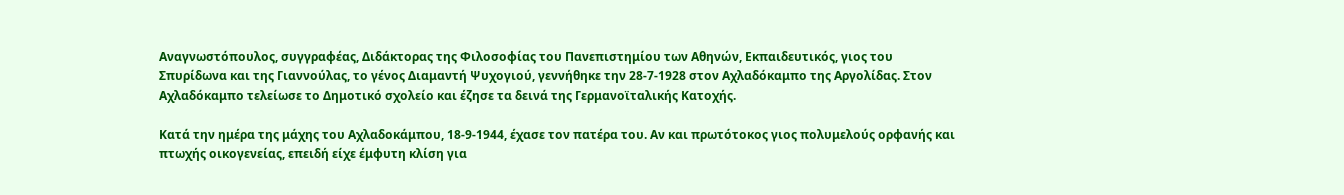Αναγνωστόπουλος, συγγραφέας, Διδάκτορας της Φιλοσοφίας του Πανεπιστημίου των Αθηνών, Εκπαιδευτικός, γιος του Σπυρίδωνα και της Γιαννούλας, το γένος Διαμαντή Ψυχογιού, γεννήθηκε την 28-7-1928 στον Αχλαδόκαμπο της Αργολίδας. Στον Αχλαδόκαμπο τελείωσε το Δημοτικό σχολείο και έζησε τα δεινά της Γερμανοϊταλικής Κατοχής.

Κατά την ημέρα της μάχης του Αχλαδοκάμπου, 18-9-1944, έχασε τον πατέρα του. Αν και πρωτότοκος γιος πολυμελούς ορφανής και πτωχής οικογενείας, επειδή είχε έμφυτη κλίση για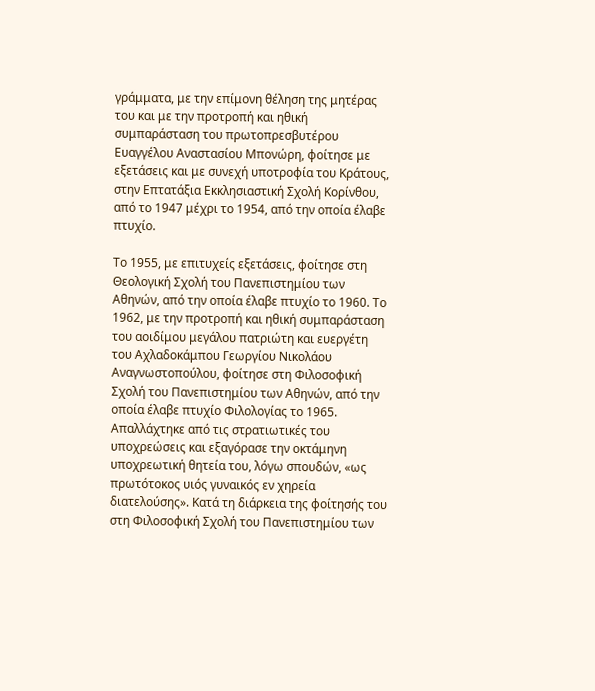γράμματα, με την επίμονη θέληση της μητέρας του και με την προτροπή και ηθική συμπαράσταση του πρωτοπρεσβυτέρου Ευαγγέλου Αναστασίου Μπονώρη, φοίτησε με εξετάσεις και με συνεχή υποτροφία του Κράτους, στην Επτατάξια Εκκλησιαστική Σχολή Κορίνθου, από το 1947 μέχρι το 1954, από την οποία έλαβε πτυχίο.

Το 1955, με επιτυχείς εξετάσεις, φοίτησε στη Θεολογική Σχολή του Πανεπιστημίου των Αθηνών, από την οποία έλαβε πτυχίο το 1960. Το 1962, με την προτροπή και ηθική συμπαράσταση του αοιδίμου μεγάλου πατριώτη και ευεργέτη του Αχλαδοκάμπου Γεωργίου Νικολάου Αναγνωστοπούλου, φοίτησε στη Φιλοσοφική Σχολή του Πανεπιστημίου των Αθηνών, από την οποία έλαβε πτυχίο Φιλολογίας το 1965. Απαλλάχτηκε από τις στρατιωτικές του υποχρεώσεις και εξαγόρασε την οκτάμηνη υποχρεωτική θητεία του, λόγω σπουδών, «ως πρωτότοκος υιός γυναικός εν χηρεία διατελούσης». Κατά τη διάρκεια της φοίτησής του στη Φιλοσοφική Σχολή του Πανεπιστημίου των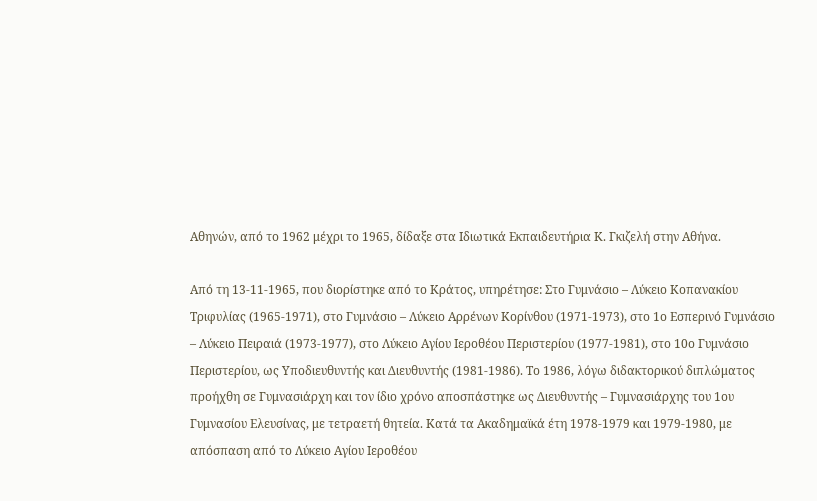Αθηνών, από το 1962 μέχρι το 1965, δίδαξε στα Ιδιωτικά Εκπαιδευτήρια Κ. Γκιζελή στην Αθήνα.

Από τη 13-11-1965, που διορίστηκε από το Κράτος, υπηρέτησε: Στο Γυμνάσιο – Λύκειο Κοπανακίου Τριφυλίας (1965-1971), στο Γυμνάσιο – Λύκειο Αρρένων Κορίνθου (1971-1973), στο 1ο Εσπερινό Γυμνάσιο – Λύκειο Πειραιά (1973-1977), στο Λύκειο Αγίου Ιεροθέου Περιστερίου (1977-1981), στο 10ο Γυμνάσιο Περιστερίου, ως Υποδιευθυντής και Διευθυντής (1981-1986). Το 1986, λόγω διδακτορικού διπλώματος προήχθη σε Γυμνασιάρχη και τον ίδιο χρόνο αποσπάστηκε ως Διευθυντής – Γυμνασιάρχης του 1ου Γυμνασίου Ελευσίνας, με τετραετή θητεία. Κατά τα Ακαδημαϊκά έτη 1978-1979 και 1979-1980, με απόσπαση από το Λύκειο Αγίου Ιεροθέου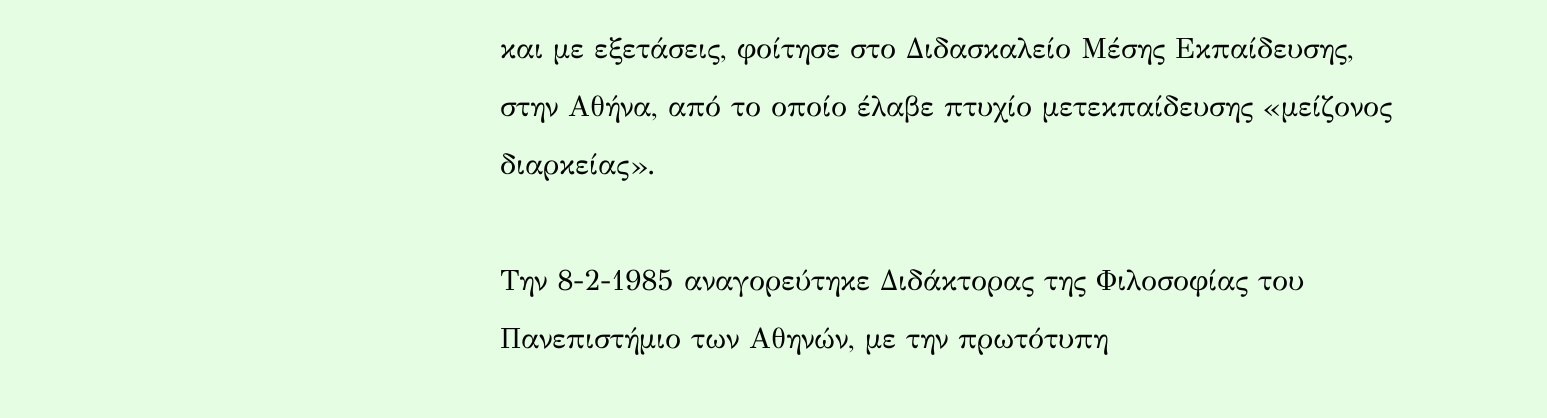και με εξετάσεις, φοίτησε στο Διδασκαλείο Μέσης Εκπαίδευσης, στην Αθήνα, από το οποίο έλαβε πτυχίο μετεκπαίδευσης «μείζονος διαρκείας».

Την 8-2-1985 αναγορεύτηκε Διδάκτορας της Φιλοσοφίας του Πανεπιστήμιο των Αθηνών, με την πρωτότυπη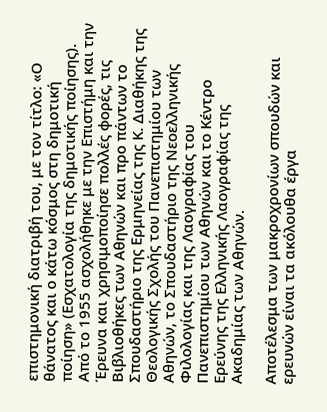επιστημονική διατριβή του, με τον τίτλο: «Ο θάνατος και ο κάτω κόσμος στη δημοτική ποίηση» (Εσχατολογία της δημοτικής ποίησης). Από το 1955 ασχολήθηκε με την Επιστήμη και την Έρευνα και χρησιμοποίησε πολλές φορές, τις Βιβλιοθήκες των Αθηνών και προ πάντων το Σπουδαστήριο της Ερμηνείας της Κ. Διαθήκης της Θεολογικής Σχολής του Πανεπιστημίου των Αθηνών, το Σπουδαστήριο της Νεοελληνικής Φιλολογίας και της Λαογραφίας του Πανεπιστημίου των Αθηνών και το Κέντρο Ερεύνης της Ελληνικής Λαογραφίας της Ακαδημίας των Αθηνών.

Αποτέλεσμα των μακροχρονίων σπουδών και ερευνών είναι τα ακόλουθα έργα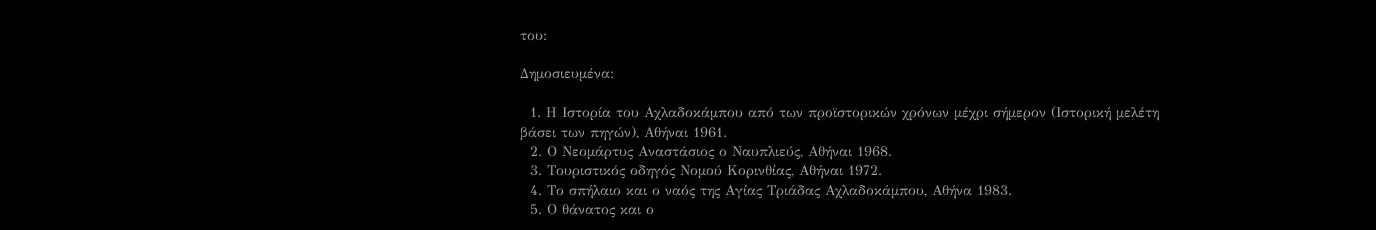του:

Δημοσιευμένα:

  1. Η Ιστορία του Αχλαδοκάμπου από των προϊστορικών χρόνων μέχρι σήμερον (Ιστορική μελέτη βάσει των πηγών), Αθήναι 1961.
  2. Ο Νεομάρτυς Αναστάσιος ο Ναυπλιεύς, Αθήναι 1968.
  3. Τουριστικός οδηγός Νομού Κορινθίας, Αθήναι 1972.
  4. Το σπήλαιο και ο ναός της Αγίας Τριάδας Αχλαδοκάμπου, Αθήνα 1983.
  5. Ο θάνατος και ο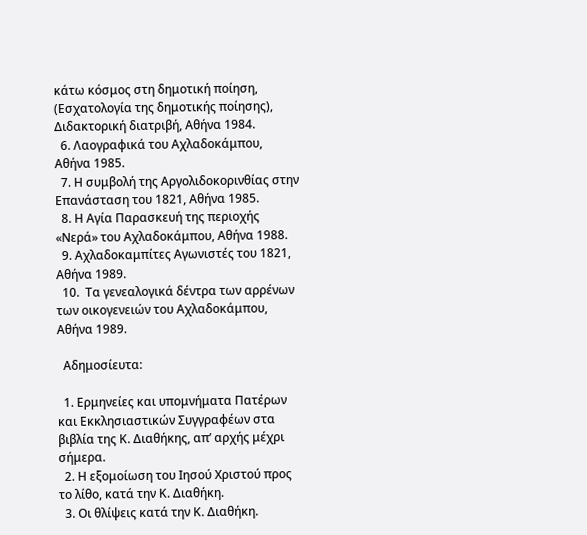κάτω κόσμος στη δημοτική ποίηση, (Εσχατολογία της δημοτικής ποίησης), Διδακτορική διατριβή, Αθήνα 1984.
  6. Λαογραφικά του Αχλαδοκάμπου, Αθήνα 1985.
  7. Η συμβολή της Αργολιδοκορινθίας στην Επανάσταση του 1821, Αθήνα 1985.
  8. Η Αγία Παρασκευή της περιοχής «Νερά» του Αχλαδοκάμπου, Αθήνα 1988.
  9. Αχλαδοκαμπίτες Αγωνιστές του 1821, Αθήνα 1989.
  10.  Τα γενεαλογικά δέντρα των αρρένων των οικογενειών του Αχλαδοκάμπου, Αθήνα 1989.

  Αδημοσίευτα:

  1. Ερμηνείες και υπομνήματα Πατέρων και Εκκλησιαστικών Συγγραφέων στα βιβλία της Κ. Διαθήκης, απ’ αρχής μέχρι σήμερα.
  2. Η εξομοίωση του Ιησού Χριστού προς το λίθο, κατά την Κ. Διαθήκη.
  3. Οι θλίψεις κατά την Κ. Διαθήκη.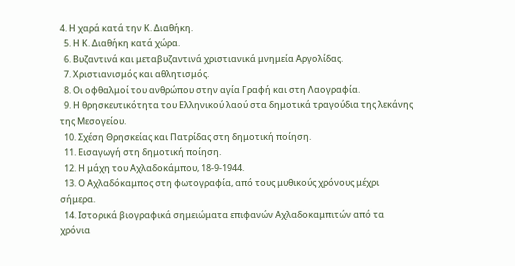4. Η χαρά κατά την Κ. Διαθήκη.
  5. Η Κ. Διαθήκη κατά χώρα.
  6. Βυζαντινά και μεταβυζαντινά χριστιανικά μνημεία Αργολίδας.
  7. Χριστιανισμός και αθλητισμός.
  8. Οι οφθαλμοί του ανθρώπου στην αγία Γραφή και στη Λαογραφία.
  9. Η θρησκευτικότητα του Ελληνικού λαού στα δημοτικά τραγούδια της λεκάνης της Μεσογείου.
  10. Σχέση Θρησκείας και Πατρίδας στη δημοτική ποίηση.
  11. Εισαγωγή στη δημοτική ποίηση.
  12. Η μάχη του Αχλαδοκάμπου, 18-9-1944.
  13. Ο Αχλαδόκαμπος στη φωτογραφία, από τους μυθικούς χρόνους μέχρι σήμερα.
  14. Ιστορικά βιογραφικά σημειώματα επιφανών Αχλαδοκαμπιτών από τα χρόνια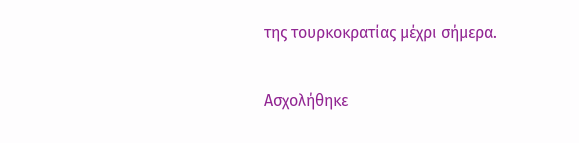της τουρκοκρατίας μέχρι σήμερα.

Ασχολήθηκε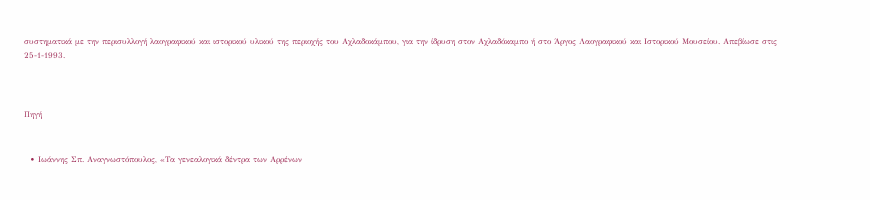συστηματικά με την περισυλλογή λαογραφικού και ιστορικού υλικού της περιοχής του Αχλαδοκάμπου, για την ίδρυση στον Αχλαδόκαμπο ή στο Άργος Λαογραφικού και Ιστορικού Μουσείου. Απεβίωσε στις 25-1-1993.



Πηγή


  • Ιωάννης Σπ. Αναγνωστόπουλος, «Τα γενεαλογικά δέντρα των Αρρένων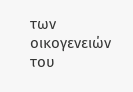των οικογενειών του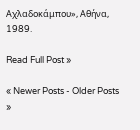Αχλαδοκάμπου», Αθήνα, 1989.

Read Full Post »

« Newer Posts - Older Posts »